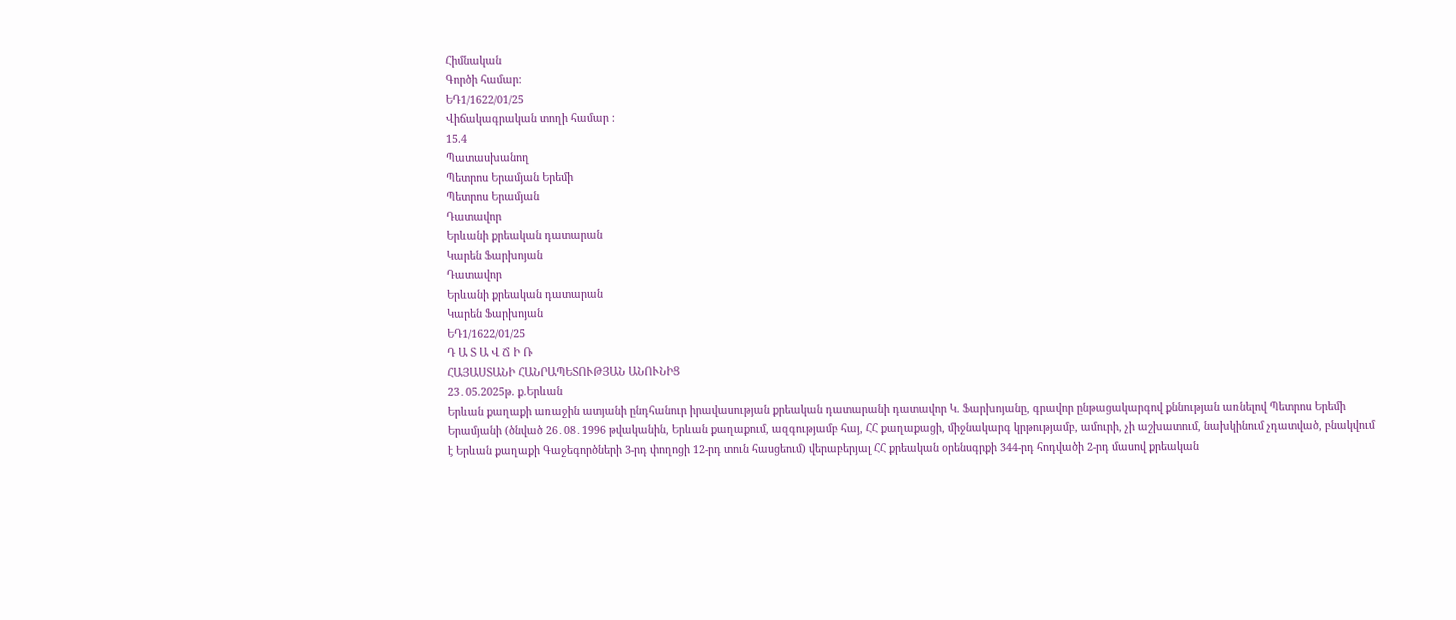Հիմնական
Գործի համար:
ԵԴ1/1622/01/25
Վիճակագրական տողի համար :
15.4
Պատասխանող
Պետրոս Երամյան Երեմի
Պետրոս Երամյան
Դատավոր
Երևանի քրեական դատարան
Կարեն Ֆարխոյան
Դատավոր
Երևանի քրեական դատարան
Կարեն Ֆարխոյան
ԵԴ1/1622/01/25
Դ Ա Տ Ա Վ Ճ Ի Ռ
ՀԱՅԱՍՏԱՆԻ ՀԱՆՐԱՊԵՏՈՒԹՅԱՆ ԱՆՈՒՆԻՑ
23․05.2025թ. ք.Երևան
Երևան քաղաքի առաջին ատյանի ընդհանուր իրավասության քրեական դատարանի դատավոր Կ. Ֆարխոյանը, գրավոր ընթացակարգով քննության առնելով Պետրոս Երեմի Երամյանի (ծնված 26․08․1996 թվականին, Երևան քաղաքում, ազգությամբ հայ, ՀՀ քաղաքացի, միջնակարգ կրթությամբ, ամուրի, չի աշխատում, նախկինում չդատված, բնակվում է Երևան քաղաքի Գաջեգործների 3-րդ փողոցի 12-րդ տուն հասցեում) վերաբերյալ ՀՀ քրեական օրենսգրքի 344-րդ հոդվածի 2-րդ մասով քրեական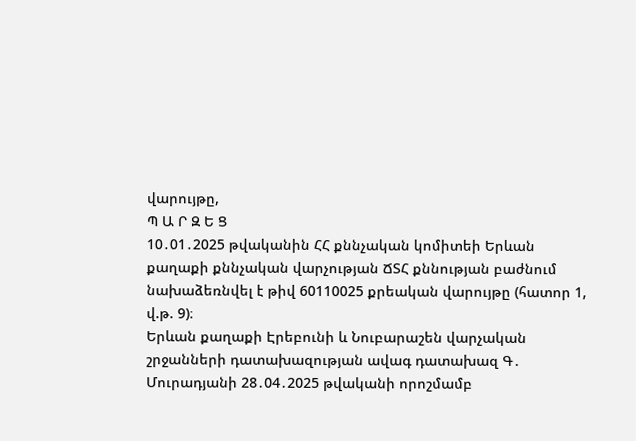վարույթը,
Պ Ա Ր Զ Ե Ց
10․01․2025 թվականին ՀՀ քննչական կոմիտեի Երևան քաղաքի քննչական վարչության ՃՏՀ քննության բաժնում նախաձեռնվել է թիվ 60110025 քրեական վարույթը (հատոր 1, վ.թ. 9)։
Երևան քաղաքի Էրեբունի և Նուբարաշեն վարչական շրջանների դատախազության ավագ դատախազ Գ․ Մուրադյանի 28․04․2025 թվականի որոշմամբ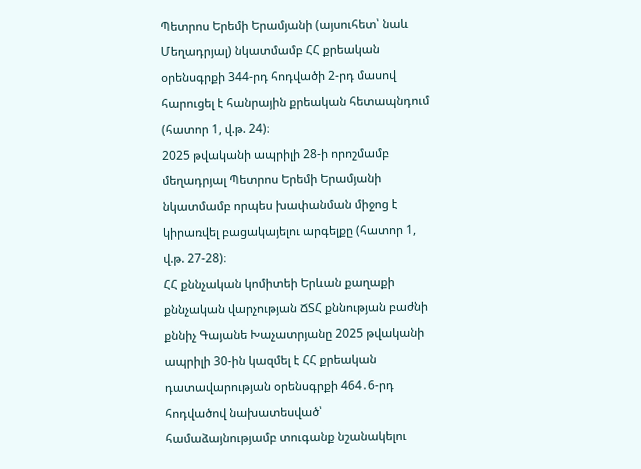Պետրոս Երեմի Երամյանի (այսուհետ՝ նաև Մեղադրյալ) նկատմամբ ՀՀ քրեական օրենսգրքի 344-րդ հոդվածի 2-րդ մասով հարուցել է հանրային քրեական հետապնդում (հատոր 1, վ.թ. 24)։
2025 թվականի ապրիլի 28-ի որոշմամբ մեղադրյալ Պետրոս Երեմի Երամյանի նկատմամբ որպես խափանման միջոց է կիրառվել բացակայելու արգելքը (հատոր 1, վ.թ. 27-28)։
ՀՀ քննչական կոմիտեի Երևան քաղաքի քննչական վարչության ՃՏՀ քննության բաժնի քննիչ Գայանե Խաչատրյանը 2025 թվականի ապրիլի 30-ին կազմել է ՀՀ քրեական դատավարության օրենսգրքի 464․6-րդ հոդվածով նախատեսված՝ համաձայնությամբ տուգանք նշանակելու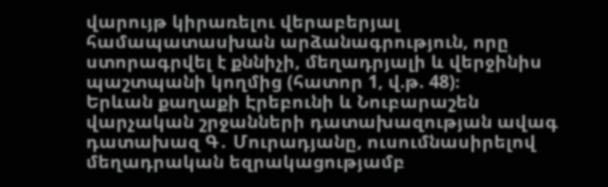վարույթ կիրառելու վերաբերյալ համապատասխան արձանագրություն, որը ստորագրվել է քննիչի, մեղադրյալի և վերջինիս պաշտպանի կողմից (հատոր 1, վ.թ. 48)։
Երևան քաղաքի Էրեբունի և Նուբարաշեն վարչական շրջանների դատախազության ավագ դատախազ Գ․ Մուրադյանը, ուսումնասիրելով մեղադրական եզրակացությամբ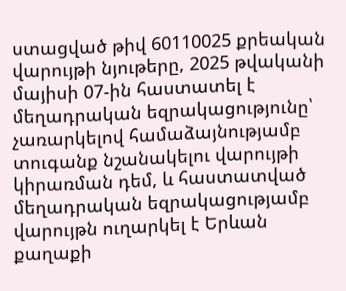ստացված թիվ 60110025 քրեական վարույթի նյութերը, 2025 թվականի մայիսի 07-ին հաստատել է մեղադրական եզրակացությունը՝ չառարկելով համաձայնությամբ տուգանք նշանակելու վարույթի կիրառման դեմ, և հաստատված մեղադրական եզրակացությամբ վարույթն ուղարկել է Երևան քաղաքի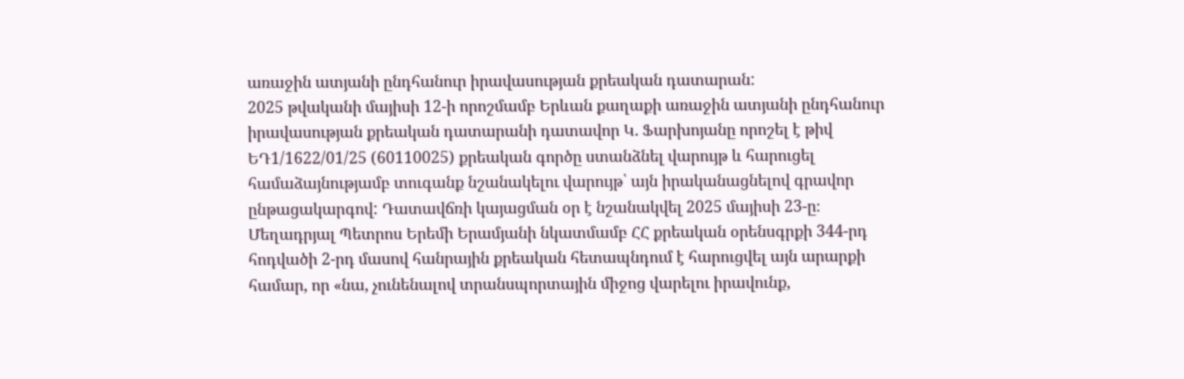առաջին ատյանի ընդհանուր իրավասության քրեական դատարան:
2025 թվականի մայիսի 12-ի որոշմամբ Երևան քաղաքի առաջին ատյանի ընդհանուր իրավասության քրեական դատարանի դատավոր Կ. Ֆարխոյանը որոշել է թիվ ԵԴ1/1622/01/25 (60110025) քրեական գործը ստանձնել վարույթ և հարուցել համաձայնությամբ տուգանք նշանակելու վարույթ՝ այն իրականացնելով գրավոր ընթացակարգով: Դատավճռի կայացման օր է նշանակվել 2025 մայիսի 23-ը։
Մեղադրյալ Պետրոս Երեմի Երամյանի նկատմամբ ՀՀ քրեական օրենսգրքի 344-րդ հոդվածի 2-րդ մասով հանրային քրեական հետապնդում է հարուցվել այն արարքի համար, որ «նա, չունենալով տրանսպորտային միջոց վարելու իրավունք,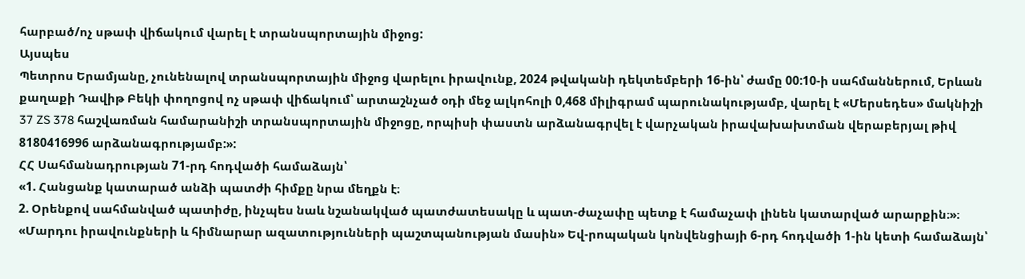հարբած/ոչ սթափ վիճակում վարել է տրանսպորտային միջոց:
Այսպես
Պետրոս Երամյանը, չունենալով տրանսպորտային միջոց վարելու իրավունք, 2024 թվականի դեկտեմբերի 16-ին՝ ժամը 00:10-ի սահմաններում, Երևան քաղաքի Դավիթ Բեկի փողոցով ոչ սթափ վիճակում՝ արտաշնչած օդի մեջ ալկոհոլի 0,468 միլիգրամ պարունակությամբ, վարել է «Մերսեդես» մակնիշի 37 ZS 378 հաշվառման համարանիշի տրանսպորտային միջոցը, որպիսի փաստն արձանագրվել է վարչական իրավախախտման վերաբերյալ թիվ 8180416996 արձանագրությամբ:»:
ՀՀ Սահմանադրության 71-րդ հոդվածի համաձայն՝
«1. Հանցանք կատարած անձի պատժի հիմքը նրա մեղքն է։
2. Օրենքով սահմանված պատիժը, ինչպես նաև նշանակված պատժատեսակը և պատ-ժաչափը պետք է համաչափ լինեն կատարված արարքին։»։
«Մարդու իրավունքների և հիմնարար ազատությունների պաշտպանության մասին» Եվ-րոպական կոնվենցիայի 6-րդ հոդվածի 1-ին կետի համաձայն՝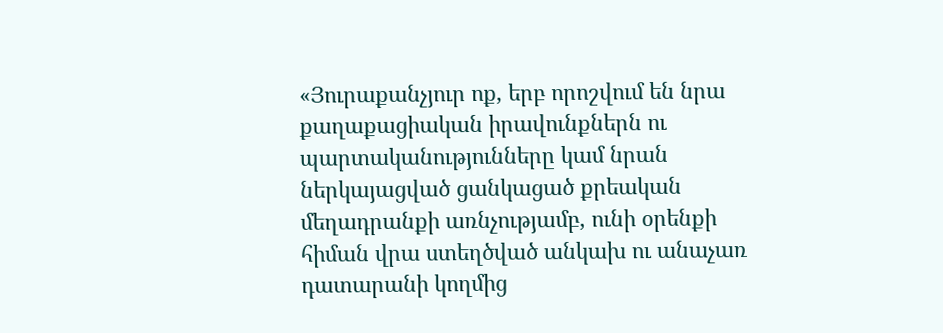«Յուրաքանչյուր ոք, երբ որոշվում են նրա քաղաքացիական իրավունքներն ու պարտականությունները կամ նրան ներկայացված ցանկացած քրեական մեղադրանքի առնչությամբ, ունի օրենքի հիման վրա ստեղծված անկախ ու անաչառ դատարանի կողմից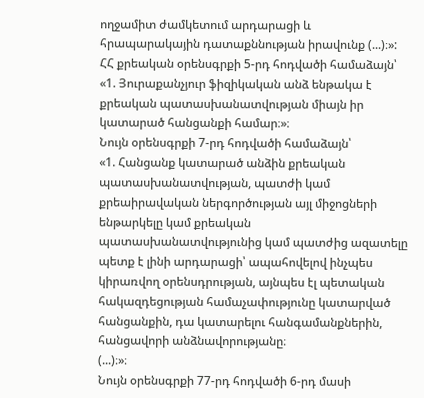ողջամիտ ժամկետում արդարացի և հրապարակային դատաքննության իրավունք (...)։»:
ՀՀ քրեական օրենսգրքի 5-րդ հոդվածի համաձայն՝
«1. Յուրաքանչյուր ֆիզիկական անձ ենթակա է քրեական պատասխանատվության միայն իր կատարած հանցանքի համար։»։
Նույն օրենսգրքի 7-րդ հոդվածի համաձայն՝
«1. Հանցանք կատարած անձին քրեական պատասխանատվության, պատժի կամ քրեաիրավական ներգործության այլ միջոցների ենթարկելը կամ քրեական պատասխանատվությունից կամ պատժից ազատելը պետք է լինի արդարացի՝ ապահովելով ինչպես կիրառվող օրենսդրության, այնպես էլ պետական հակազդեցության համաչափությունը կատարված հանցանքին, դա կատարելու հանգամանքներին, հանցավորի անձնավորությանը։
(...)։»։
Նույն օրենսգրքի 77-րդ հոդվածի 6-րդ մասի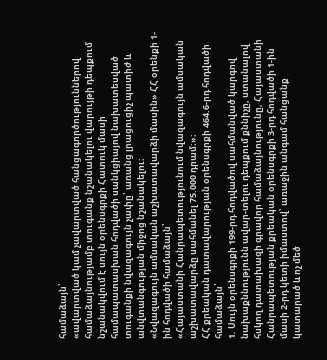համաձայն՝
«ավարտված կամ չավարտված հանցագործություններով համաձայնությամբ տուգանք նշանակելու վարույթի դեպքում նշանակվում է սույն օրենսգրքի Հատուկ մասի համապատասխան հոդվածի սանկցիայով նախատեսված տուգանքի նվազագույն չափը՝ առանց լրացուցիչ պատիժ և անվտանգության միջոց նշանակելու։
«Նվազագույն ամսական աշխատավարձի մասին» ՀՀ օրենքի 1-ին հոդվածի համաձայն՝
«Հայաստանի Հանրապետությունում նվազագույն ամսական աշխատավարձը սահմանել 75.000 դրամ։»։
ՀՀ քրեական դատավարության օրենսգրքի 464.6-րդ հոդվածի համաձայն՝
1. Սույն օրենսգրքի 199-րդ հոդվածով սահմանված կարգով նախաքննությունն ավար-տելու դեպքում քննիչը, ստանալով հսկող դատախազի գրավոր համաձայնությունը, Հայաստանի Հանրապետության քրեական օրենսգրքի 3-րդ հոդվածի 1-ին մասի 2-րդ կետի իմաստով՝ առաջին անգամ հանցանք կատարած և ոչ մեծ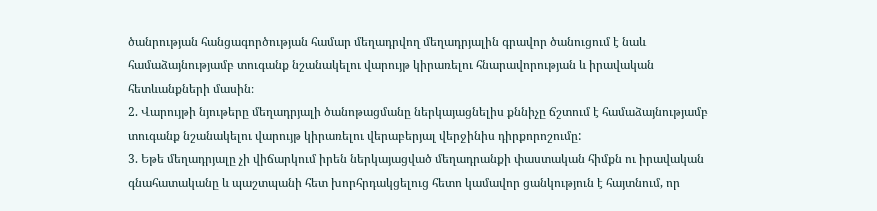ծանրության հանցագործության համար մեղադրվող մեղադրյալին գրավոր ծանուցում է նաև համաձայնությամբ տուգանք նշանակելու վարույթ կիրառելու հնարավորության և իրավական հետևանքների մասին։
2. Վարույթի նյութերը մեղադրյալի ծանոթացմանը ներկայացնելիս քննիչը ճշտում է համաձայնությամբ տուգանք նշանակելու վարույթ կիրառելու վերաբերյալ վերջինիս դիրքորոշումը:
3. Եթե մեղադրյալը չի վիճարկում իրեն ներկայացված մեղադրանքի փաստական հիմքն ու իրավական գնահատականը և պաշտպանի հետ խորհրդակցելուց հետո կամավոր ցանկություն է հայտնում, որ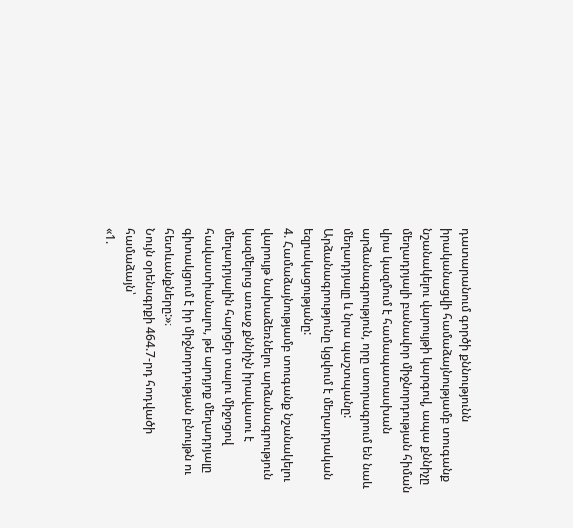դատարանում գործի քննությունն իրականացվի համաձայնությամբ տուգանք նշանակելու վարույթի կարգով, ապա քննիչը մեղադրյալի բանավոր միջնորդության հիման վրա կազմում է համապատասխան արձանագրություն, որը ստորագրում են նաև մեղադրյալը և նրա պաշտպանը: Արձանագրությունը կցվում է մեղադրական եզրակացությանը:
4. Համաձայնությամբ տուգանք նշանակելու վարույթ նախաձեռնելու արձանագրություն կազմելուց առաջ քննիչն իրավասու է մեղադրյալին հարցեր տալու միջոցով հավաստիանալու, թե արդյոք մեղադրյալը գիտակցում է իր միջնորդության բնույթն ու հետևանքները:»։
Նույն օրենսգրքի 464.7-րդ հոդվածի համաձայն՝
«1.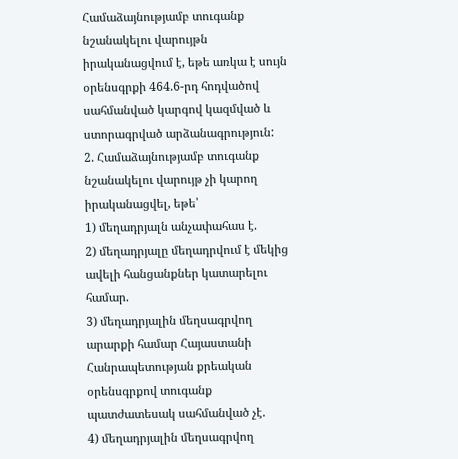Համաձայնությամբ տուգանք նշանակելու վարույթն իրականացվում է, եթե առկա է սույն օրենսգրքի 464.6-րդ հոդվածով սահմանված կարգով կազմված և ստորագրված արձանագրություն:
2. Համաձայնությամբ տուգանք նշանակելու վարույթ չի կարող իրականացվել, եթե՝
1) մեղադրյալն անչափահաս է.
2) մեղադրյալը մեղադրվում է մեկից ավելի հանցանքներ կատարելու համար.
3) մեղադրյալին մեղսագրվող արարքի համար Հայաստանի Հանրապետության քրեական օրենսգրքով տուգանք պատժատեսակ սահմանված չէ.
4) մեղադրյալին մեղսագրվող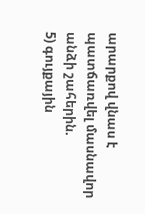արարքով վնաս է պատճառվել մասնավոր անձի շահերին.
5) գույքային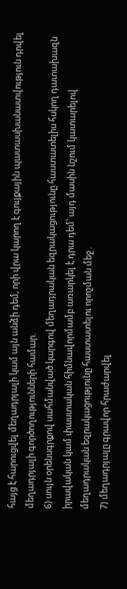հայց է հարուցվել մեղադրյալի կամ այն անձի դեմ, որի վրա կարող է գույքային պատասխանատվություն դրվել մեղադրյալի գործողությունների համար.
6) սույն օրենսգրքով սահմանված կարգով մեղադրական եզրակացությունը հաստատելիս հսկող դատախազն իրավական կամ փաստական հիմնավորմամբ առարկել է դրա դեմ՝ այդ մասին նշում կատարելով մեղադրական եզրակացությունը հաստատելու որոշման մեջ․
7) մեղադրյալը գրավոր հրաժարվել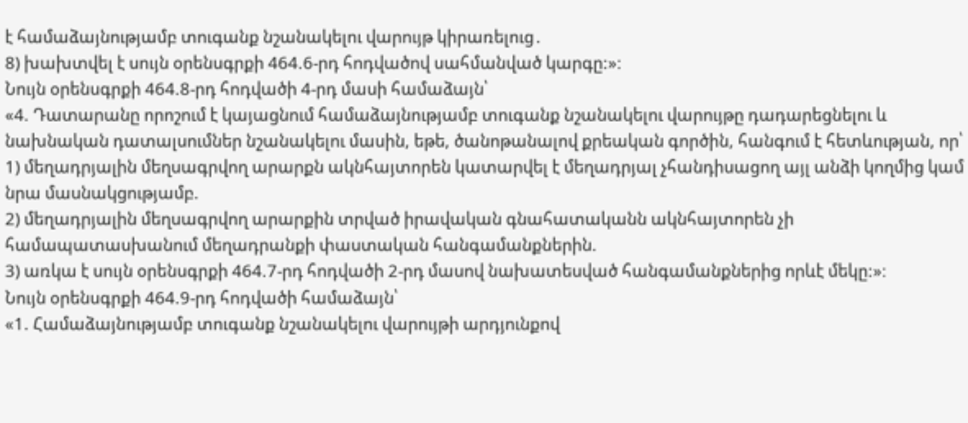է համաձայնությամբ տուգանք նշանակելու վարույթ կիրառելուց․
8) խախտվել է սույն օրենսգրքի 464.6-րդ հոդվածով սահմանված կարգը:»։
Նույն օրենսգրքի 464.8-րդ հոդվածի 4-րդ մասի համաձայն՝
«4. Դատարանը որոշում է կայացնում համաձայնությամբ տուգանք նշանակելու վարույթը դադարեցնելու և նախնական դատալսումներ նշանակելու մասին, եթե, ծանոթանալով քրեական գործին, հանգում է հետևության, որ՝
1) մեղադրյալին մեղսագրվող արարքն ակնհայտորեն կատարվել է մեղադրյալ չհանդիսացող այլ անձի կողմից կամ նրա մասնակցությամբ.
2) մեղադրյալին մեղսագրվող արարքին տրված իրավական գնահատականն ակնհայտորեն չի համապատասխանում մեղադրանքի փաստական հանգամանքներին.
3) առկա է սույն օրենսգրքի 464.7-րդ հոդվածի 2-րդ մասով նախատեսված հանգամանքներից որևէ մեկը:»։
Նույն օրենսգրքի 464.9-րդ հոդվածի համաձայն՝
«1. Համաձայնությամբ տուգանք նշանակելու վարույթի արդյունքով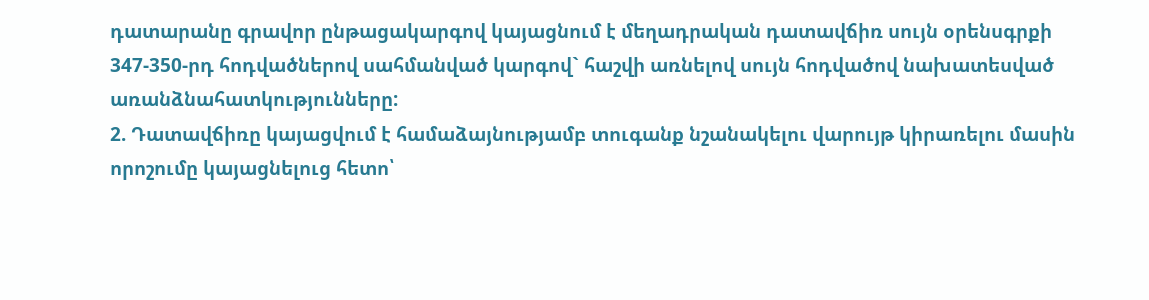դատարանը գրավոր ընթացակարգով կայացնում է մեղադրական դատավճիռ սույն օրենսգրքի 347-350-րդ հոդվածներով սահմանված կարգով` հաշվի առնելով սույն հոդվածով նախատեսված առանձնահատկությունները:
2. Դատավճիռը կայացվում է համաձայնությամբ տուգանք նշանակելու վարույթ կիրառելու մասին որոշումը կայացնելուց հետո՝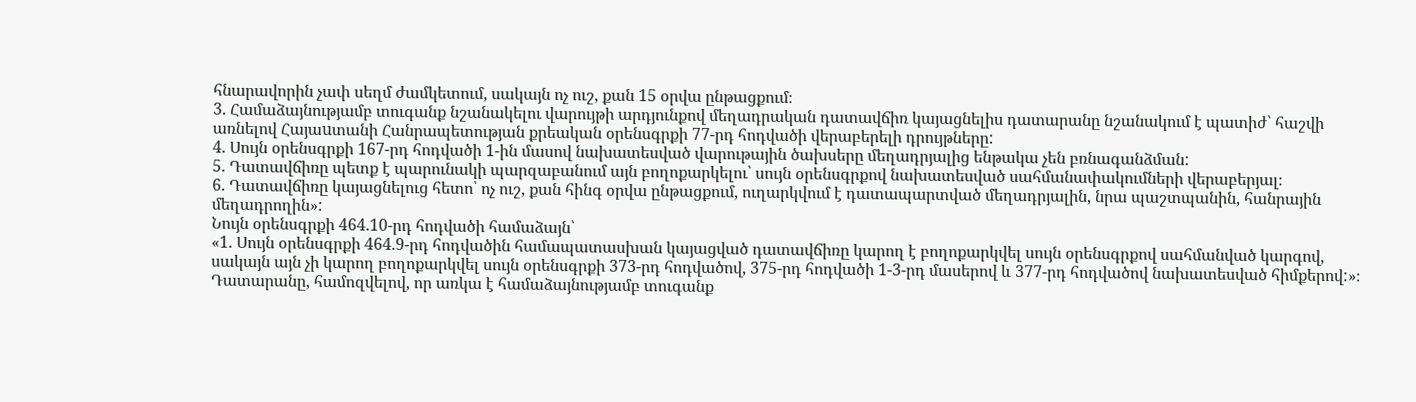հնարավորին չափ սեղմ ժամկետում, սակայն ոչ ուշ, քան 15 օրվա ընթացքում։
3. Համաձայնությամբ տուգանք նշանակելու վարույթի արդյունքով մեղադրական դատավճիռ կայացնելիս դատարանը նշանակում է պատիժ՝ հաշվի առնելով Հայաuտանի Հանրապետության քրեական օրենսգրքի 77-րդ հոդվածի վերաբերելի դրույթները:
4. Սույն օրենսգրքի 167-րդ հոդվածի 1-ին մասով նախատեսված վարութային ծախսերը մեղադրյալից ենթակա չեն բռնագանձման:
5. Դատավճիռը պետք է պարունակի պարզաբանում այն բողոքարկելու՝ սույն օրենսգրքով նախատեսված սահմանափակումների վերաբերյալ։
6. Դատավճիռը կայացնելուց հետո՝ ոչ ուշ, քան հինգ օրվա ընթացքում, ուղարկվում է դատապարտված մեղադրյալին, նրա պաշտպանին, հանրային մեղադրողին»:
Նույն օրենսգրքի 464.10-րդ հոդվածի համաձայն՝
«1. Սույն օրենսգրքի 464.9-րդ հոդվածին համապատասխան կայացված դատավճիռը կարող է բողոքարկվել սույն օրենսգրքով սահմանված կարգով, սակայն այն չի կարող բողոքարկվել սույն օրենսգրքի 373-րդ հոդվածով, 375-րդ հոդվածի 1-3-րդ մասերով և 377-րդ հոդվածով նախատեսված հիմքերով:»։
Դատարանը, համոզվելով, որ առկա է համաձայնությամբ տուգանք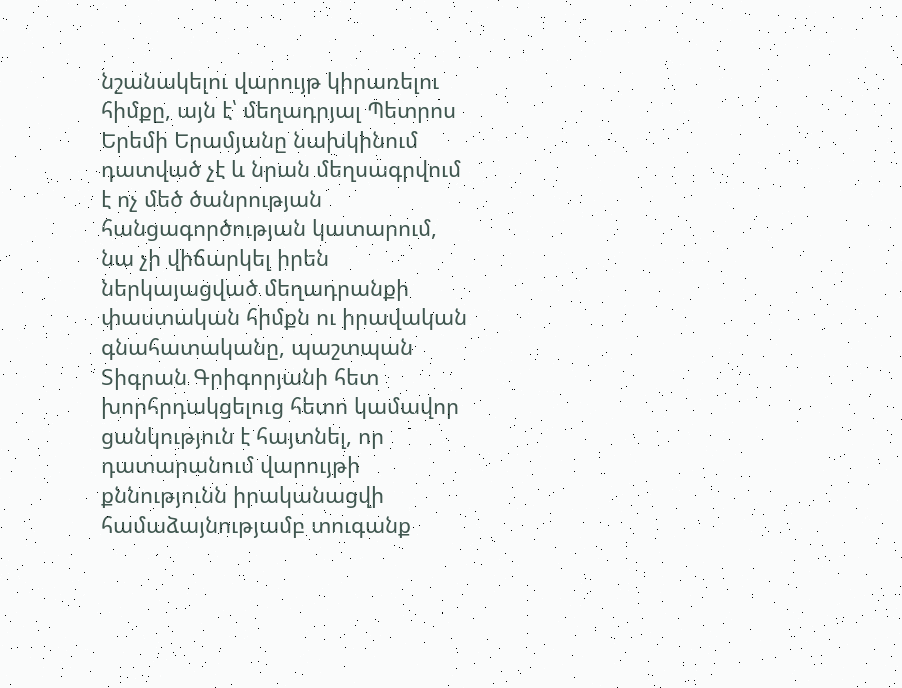նշանակելու վարույթ կիրառելու հիմքը, այն է՝ մեղադրյալ Պետրոս Երեմի Երամյանը նախկինում դատված չէ և նրան մեղսագրվում է ոչ մեծ ծանրության հանցագործության կատարում, նա չի վիճարկել իրեն ներկայացված մեղադրանքի փաստական հիմքն ու իրավական գնահատականը, պաշտպան Տիգրան Գրիգորյանի հետ խորհրդակցելուց հետո կամավոր ցանկություն է հայտնել, որ դատարանում վարույթի քննությունն իրականացվի համաձայնությամբ տուգանք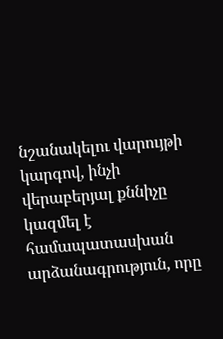նշանակելու վարույթի կարգով, ինչի վերաբերյալ քննիչը կազմել է համապատասխան արձանագրություն, որը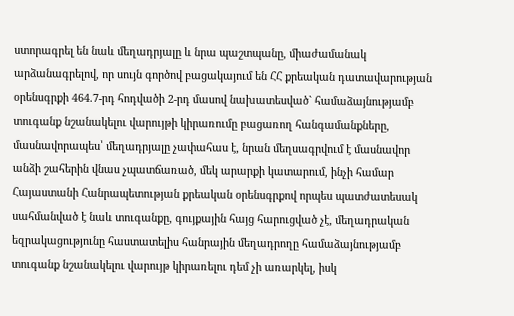ստորագրել են նաև մեղադրյալը և նրա պաշտպանը, միաժամանակ արձանագրելով, որ սույն գործով բացակայում են ՀՀ քրեական դատավարության օրենսգրքի 464.7-րդ հոդվածի 2-րդ մասով նախատեսված` համաձայնությամբ տուգանք նշանակելու վարույթի կիրառումը բացառող հանգամանքները, մասնավորապես՝ մեղադրյալը չափահաս է, նրան մեղսագրվում է մասնավոր անձի շահերին վնաս չպատճառած, մեկ արարքի կատարում, ինչի համար Հայաստանի Հանրապետության քրեական օրենսգրքով որպես պատժատեսակ սահմանված է նաև տուգանքը, գույքային հայց հարուցված չէ, մեղադրական եզրակացությունը հաստատելիս հանրային մեղադրողը համաձայնությամբ տուգանք նշանակելու վարույթ կիրառելու դեմ չի առարկել, իսկ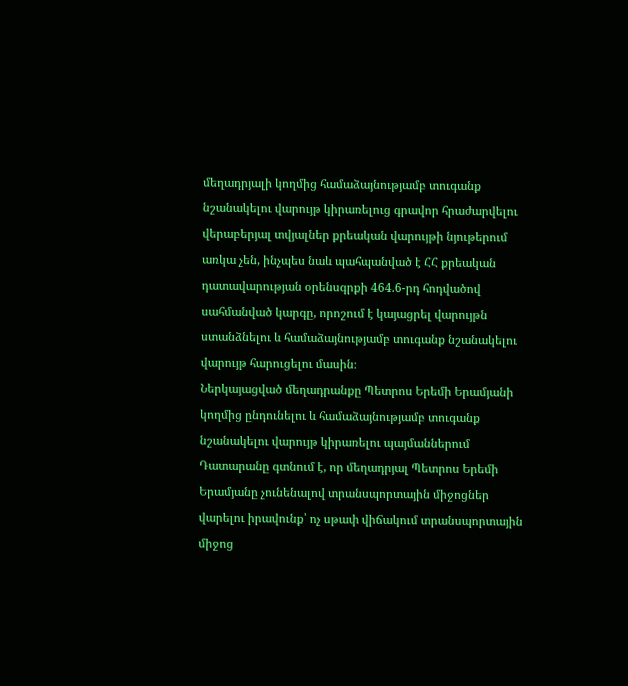մեղադրյալի կողմից համաձայնությամբ տուգանք նշանակելու վարույթ կիրառելուց գրավոր հրաժարվելու վերաբերյալ տվյալներ քրեական վարույթի նյութերում առկա չեն, ինչպես նաև պահպանված է ՀՀ քրեական դատավարության օրենսգրքի 464.6-րդ հոդվածով սահմանված կարգը, որոշում է կայացրել վարույթն ստանձնելու և համաձայնությամբ տուգանք նշանակելու վարույթ հարուցելու մասին։
Ներկայացված մեղադրանքը Պետրոս Երեմի Երամյանի կողմից ընդունելու և համաձայնությամբ տուգանք նշանակելու վարույթ կիրառելու պայմաններում Դատարանը գտնում է, որ մեղադրյալ Պետրոս Երեմի Երամյանը չունենալով տրանսպորտային միջոցներ վարելու իրավունք՝ ոչ սթափ վիճակում տրանսպորտային միջոց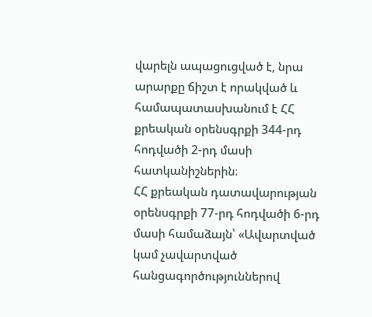վարելն ապացուցված է, նրա արարքը ճիշտ է որակված և համապատասխանում է ՀՀ քրեական օրենսգրքի 344-րդ հոդվածի 2-րդ մասի հատկանիշներին։
ՀՀ քրեական դատավարության օրենսգրքի 77-րդ հոդվածի 6-րդ մասի համաձայն՝ «Ավարտված կամ չավարտված հանցագործություններով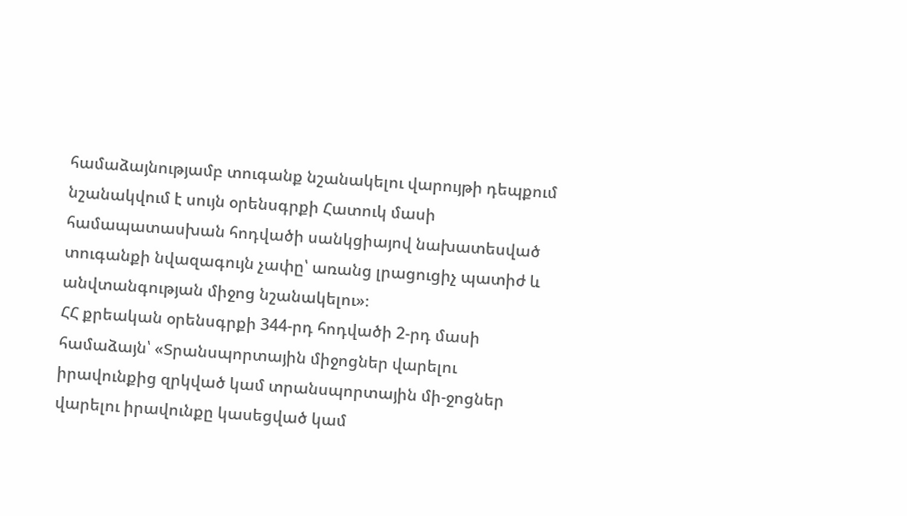համաձայնությամբ տուգանք նշանակելու վարույթի դեպքում նշանակվում է սույն օրենսգրքի Հատուկ մասի համապատասխան հոդվածի սանկցիայով նախատեսված տուգանքի նվազագույն չափը՝ առանց լրացուցիչ պատիժ և անվտանգության միջոց նշանակելու»։
ՀՀ քրեական օրենսգրքի 344-րդ հոդվածի 2-րդ մասի համաձայն՝ «Տրանսպորտային միջոցներ վարելու իրավունքից զրկված կամ տրանսպորտային մի-ջոցներ վարելու իրավունքը կասեցված կամ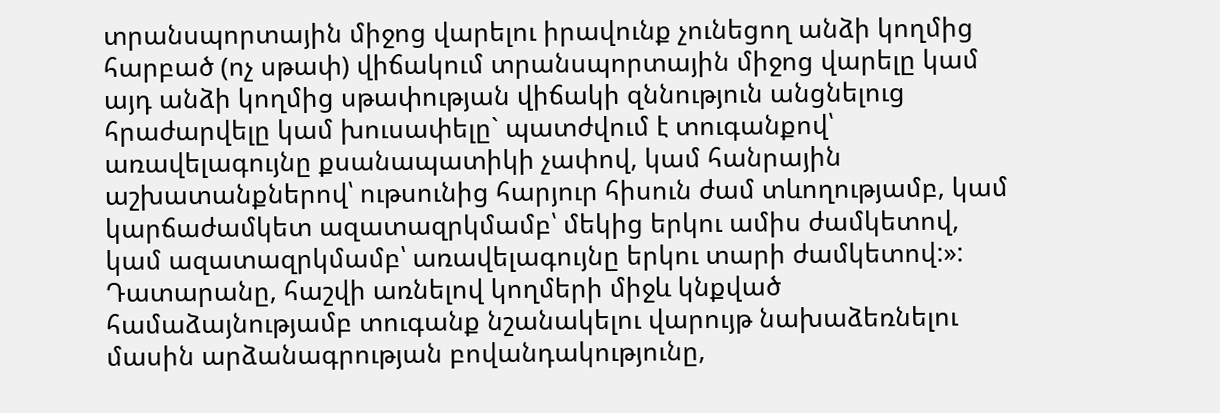տրանսպորտային միջոց վարելու իրավունք չունեցող անձի կողմից հարբած (ոչ սթափ) վիճակում տրանսպորտային միջոց վարելը կամ այդ անձի կողմից սթափության վիճակի զննություն անցնելուց հրաժարվելը կամ խուսափելը` պատժվում է տուգանքով՝ առավելագույնը քսանապատիկի չափով, կամ հանրային աշխատանքներով՝ ութսունից հարյուր հիսուն ժամ տևողությամբ, կամ կարճաժամկետ ազատազրկմամբ՝ մեկից երկու ամիս ժամկետով, կամ ազատազրկմամբ՝ առավելագույնը երկու տարի ժամկետով:»:
Դատարանը, հաշվի առնելով կողմերի միջև կնքված համաձայնությամբ տուգանք նշանակելու վարույթ նախաձեռնելու մասին արձանագրության բովանդակությունը,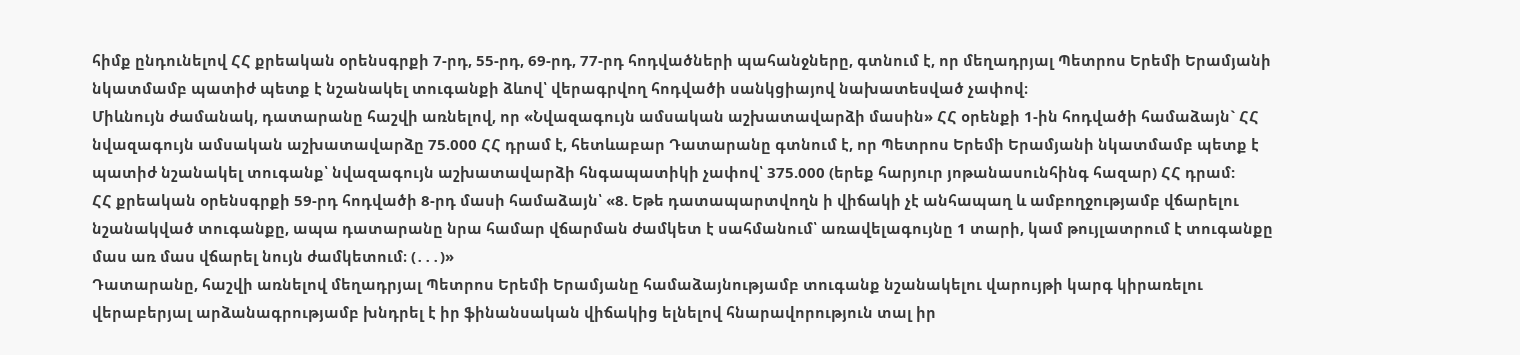հիմք ընդունելով ՀՀ քրեական օրենսգրքի 7-րդ, 55-րդ, 69-րդ, 77-րդ հոդվածների պահանջները, գտնում է, որ մեղադրյալ Պետրոս Երեմի Երամյանի նկատմամբ պատիժ պետք է նշանակել տուգանքի ձևով՝ վերագրվող հոդվածի սանկցիայով նախատեսված չափով։
Միևնույն ժամանակ, դատարանը հաշվի առնելով, որ «Նվազագույն ամսական աշխատավարձի մասին» ՀՀ օրենքի 1-ին հոդվածի համաձայն` ՀՀ նվազագույն ամսական աշխատավարձը 75.000 ՀՀ դրամ է, հետևաբար Դատարանը գտնում է, որ Պետրոս Երեմի Երամյանի նկատմամբ պետք է պատիժ նշանակել տուգանք՝ նվազագույն աշխատավարձի հնգապատիկի չափով՝ 375.000 (երեք հարյուր յոթանասունհինգ հազար) ՀՀ դրամ:
ՀՀ քրեական օրենսգրքի 59-րդ հոդվածի 8-րդ մասի համաձայն՝ «8. Եթե դատապարտվողն ի վիճակի չէ անհապաղ և ամբողջությամբ վճարելու նշանակված տուգանքը, ապա դատարանը նրա համար վճարման ժամկետ է սահմանում՝ առավելագույնը 1 տարի, կամ թույլատրում է տուգանքը մաս առ մաս վճարել նույն ժամկետում։ (․․․)»
Դատարանը, հաշվի առնելով մեղադրյալ Պետրոս Երեմի Երամյանը համաձայնությամբ տուգանք նշանակելու վարույթի կարգ կիրառելու վերաբերյալ արձանագրությամբ խնդրել է իր ֆինանսական վիճակից ելնելով հնարավորություն տալ իր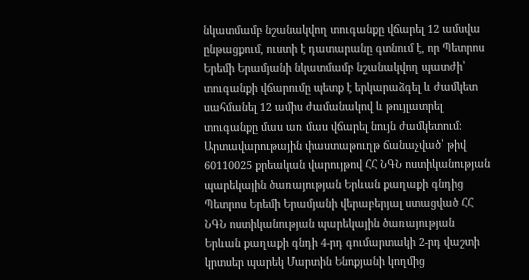նկատմամբ նշանակվող տուգանքը վճարել 12 ամսվա ընթացքում, ուստի է դատարանը գտնում է, որ Պետրոս Երեմի Երամյանի նկատմամբ նշանակվող պատժի՝ տուգանքի վճարումը պետք է երկարաձգել և ժամկետ սահմանել 12 ամիս ժամանակով և թույլատրել տուգանքը մաս առ մաս վճարել նույն ժամկետում։
Արտավարութային փաստաթուղթ ճանաչված՝ թիվ 60110025 քրեական վարույթով ՀՀ ՆԳՆ ոստիկանության պարեկային ծառայության Երևան քաղաքի գնդից Պետրոս Երեմի Երամյանի վերաբերյալ ստացված ՀՀ ՆԳՆ ոստիկանության պարեկային ծառայության Երևան քաղաքի գնդի 4-րդ գումարտակի 2-րդ վաշտի կրտսեր պարեկ Մարտին Ենոքյանի կողմից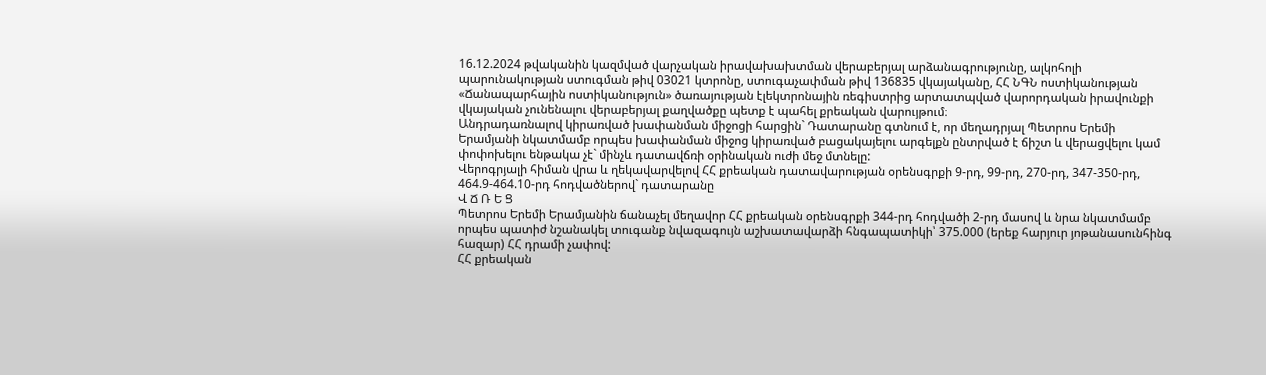16.12.2024 թվականին կազմված վարչական իրավախախտման վերաբերյալ արձանագրությունը, ալկոհոլի պարունակության ստուգման թիվ 03021 կտրոնը, ստուգաչափման թիվ 136835 վկայականը, ՀՀ ՆԳՆ ոստիկանության «Ճանապարհային ոստիկանություն» ծառայության էլեկտրոնային ռեգիստրից արտատպված վարորդական իրավունքի վկայական չունենալու վերաբերյալ քաղվածքը պետք է պահել քրեական վարույթում։
Անդրադառնալով կիրառված խափանման միջոցի հարցին` Դատարանը գտնում է, որ մեղադրյալ Պետրոս Երեմի Երամյանի նկատմամբ որպես խափանման միջոց կիրառված բացակայելու արգելքն ընտրված է ճիշտ և վերացվելու կամ փոփոխելու ենթակա չէ` մինչև դատավճռի օրինական ուժի մեջ մտնելը:
Վերոգրյալի հիման վրա և ղեկավարվելով ՀՀ քրեական դատավարության օրենսգրքի 9-րդ, 99-րդ, 270-րդ, 347-350-րդ, 464.9-464.10-րդ հոդվածներով` դատարանը
Վ Ճ Ռ Ե Ց
Պետրոս Երեմի Երամյանին ճանաչել մեղավոր ՀՀ քրեական օրենսգրքի 344-րդ հոդվածի 2-րդ մասով և նրա նկատմամբ որպես պատիժ նշանակել տուգանք նվազագույն աշխատավարձի հնգապատիկի՝ 375.000 (երեք հարյուր յոթանասունհինգ հազար) ՀՀ դրամի չափով:
ՀՀ քրեական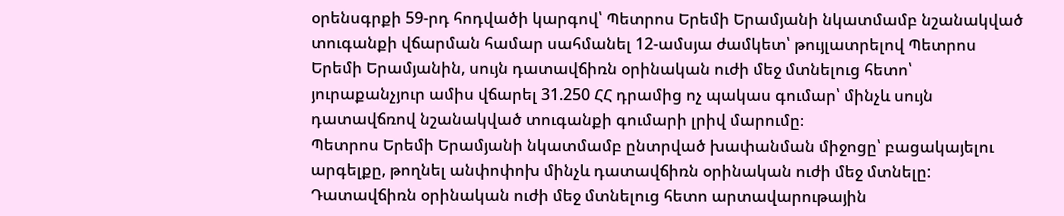օրենսգրքի 59-րդ հոդվածի կարգով՝ Պետրոս Երեմի Երամյանի նկատմամբ նշանակված տուգանքի վճարման համար սահմանել 12-ամսյա ժամկետ՝ թույլատրելով Պետրոս Երեմի Երամյանին, սույն դատավճիռն օրինական ուժի մեջ մտնելուց հետո՝ յուրաքանչյուր ամիս վճարել 31.250 ՀՀ դրամից ոչ պակաս գումար՝ մինչև սույն դատավճռով նշանակված տուգանքի գումարի լրիվ մարումը։
Պետրոս Երեմի Երամյանի նկատմամբ ընտրված խափանման միջոցը՝ բացակայելու արգելքը, թողնել անփոփոխ մինչև դատավճիռն օրինական ուժի մեջ մտնելը:
Դատավճիռն օրինական ուժի մեջ մտնելուց հետո արտավարութային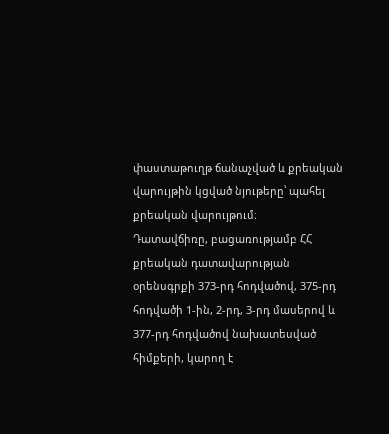փաստաթուղթ ճանաչված և քրեական վարույթին կցված նյութերը՝ պահել քրեական վարույթում։
Դատավճիռը, բացառությամբ ՀՀ քրեական դատավարության օրենսգրքի 373-րդ հոդվածով, 375-րդ հոդվածի 1-ին, 2-րդ, 3-րդ մասերով և 377-րդ հոդվածով նախատեսված հիմքերի, կարող է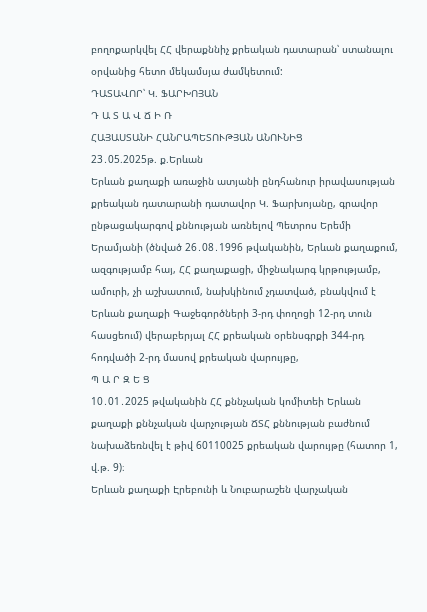բողոքարկվել ՀՀ վերաքննիչ քրեական դատարան՝ ստանալու օրվանից հետո մեկամսյա ժամկետում:
ԴԱՏԱՎՈՐ՝ Կ. ՖԱՐԽՈՅԱՆ
Դ Ա Տ Ա Վ Ճ Ի Ռ
ՀԱՅԱՍՏԱՆԻ ՀԱՆՐԱՊԵՏՈՒԹՅԱՆ ԱՆՈՒՆԻՑ
23․05.2025թ. ք.Երևան
Երևան քաղաքի առաջին ատյանի ընդհանուր իրավասության քրեական դատարանի դատավոր Կ. Ֆարխոյանը, գրավոր ընթացակարգով քննության առնելով Պետրոս Երեմի Երամյանի (ծնված 26․08․1996 թվականին, Երևան քաղաքում, ազգությամբ հայ, ՀՀ քաղաքացի, միջնակարգ կրթությամբ, ամուրի, չի աշխատում, նախկինում չդատված, բնակվում է Երևան քաղաքի Գաջեգործների 3-րդ փողոցի 12-րդ տուն հասցեում) վերաբերյալ ՀՀ քրեական օրենսգրքի 344-րդ հոդվածի 2-րդ մասով քրեական վարույթը,
Պ Ա Ր Զ Ե Ց
10․01․2025 թվականին ՀՀ քննչական կոմիտեի Երևան քաղաքի քննչական վարչության ՃՏՀ քննության բաժնում նախաձեռնվել է թիվ 60110025 քրեական վարույթը (հատոր 1, վ.թ. 9)։
Երևան քաղաքի Էրեբունի և Նուբարաշեն վարչական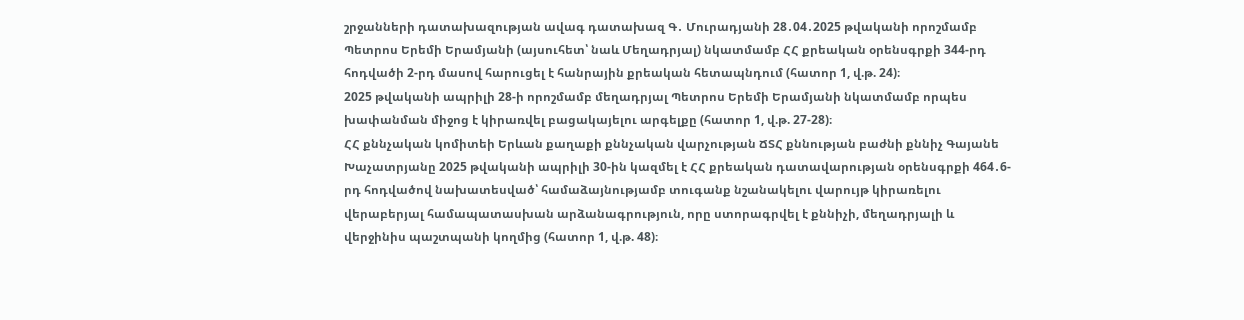շրջանների դատախազության ավագ դատախազ Գ․ Մուրադյանի 28․04․2025 թվականի որոշմամբ Պետրոս Երեմի Երամյանի (այսուհետ՝ նաև Մեղադրյալ) նկատմամբ ՀՀ քրեական օրենսգրքի 344-րդ հոդվածի 2-րդ մասով հարուցել է հանրային քրեական հետապնդում (հատոր 1, վ.թ. 24)։
2025 թվականի ապրիլի 28-ի որոշմամբ մեղադրյալ Պետրոս Երեմի Երամյանի նկատմամբ որպես խափանման միջոց է կիրառվել բացակայելու արգելքը (հատոր 1, վ.թ. 27-28)։
ՀՀ քննչական կոմիտեի Երևան քաղաքի քննչական վարչության ՃՏՀ քննության բաժնի քննիչ Գայանե Խաչատրյանը 2025 թվականի ապրիլի 30-ին կազմել է ՀՀ քրեական դատավարության օրենսգրքի 464․6-րդ հոդվածով նախատեսված՝ համաձայնությամբ տուգանք նշանակելու վարույթ կիրառելու վերաբերյալ համապատասխան արձանագրություն, որը ստորագրվել է քննիչի, մեղադրյալի և վերջինիս պաշտպանի կողմից (հատոր 1, վ.թ. 48)։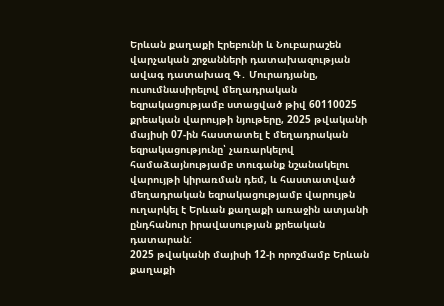Երևան քաղաքի Էրեբունի և Նուբարաշեն վարչական շրջանների դատախազության ավագ դատախազ Գ․ Մուրադյանը, ուսումնասիրելով մեղադրական եզրակացությամբ ստացված թիվ 60110025 քրեական վարույթի նյութերը, 2025 թվականի մայիսի 07-ին հաստատել է մեղադրական եզրակացությունը՝ չառարկելով համաձայնությամբ տուգանք նշանակելու վարույթի կիրառման դեմ, և հաստատված մեղադրական եզրակացությամբ վարույթն ուղարկել է Երևան քաղաքի առաջին ատյանի ընդհանուր իրավասության քրեական դատարան:
2025 թվականի մայիսի 12-ի որոշմամբ Երևան քաղաքի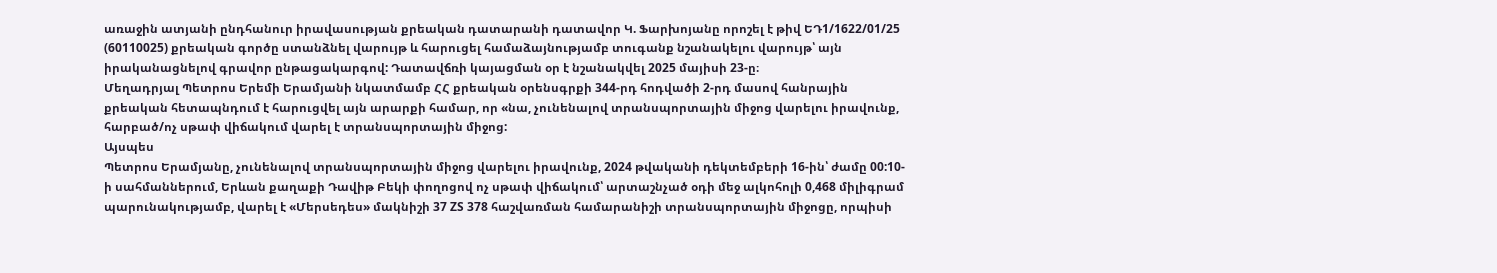առաջին ատյանի ընդհանուր իրավասության քրեական դատարանի դատավոր Կ. Ֆարխոյանը որոշել է թիվ ԵԴ1/1622/01/25 (60110025) քրեական գործը ստանձնել վարույթ և հարուցել համաձայնությամբ տուգանք նշանակելու վարույթ՝ այն իրականացնելով գրավոր ընթացակարգով: Դատավճռի կայացման օր է նշանակվել 2025 մայիսի 23-ը։
Մեղադրյալ Պետրոս Երեմի Երամյանի նկատմամբ ՀՀ քրեական օրենսգրքի 344-րդ հոդվածի 2-րդ մասով հանրային քրեական հետապնդում է հարուցվել այն արարքի համար, որ «նա, չունենալով տրանսպորտային միջոց վարելու իրավունք, հարբած/ոչ սթափ վիճակում վարել է տրանսպորտային միջոց:
Այսպես
Պետրոս Երամյանը, չունենալով տրանսպորտային միջոց վարելու իրավունք, 2024 թվականի դեկտեմբերի 16-ին՝ ժամը 00:10-ի սահմաններում, Երևան քաղաքի Դավիթ Բեկի փողոցով ոչ սթափ վիճակում՝ արտաշնչած օդի մեջ ալկոհոլի 0,468 միլիգրամ պարունակությամբ, վարել է «Մերսեդես» մակնիշի 37 ZS 378 հաշվառման համարանիշի տրանսպորտային միջոցը, որպիսի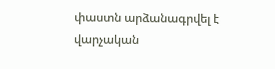փաստն արձանագրվել է վարչական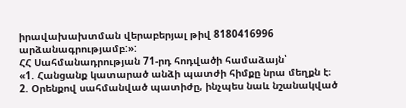իրավախախտման վերաբերյալ թիվ 8180416996 արձանագրությամբ:»:
ՀՀ Սահմանադրության 71-րդ հոդվածի համաձայն՝
«1. Հանցանք կատարած անձի պատժի հիմքը նրա մեղքն է։
2. Օրենքով սահմանված պատիժը, ինչպես նաև նշանակված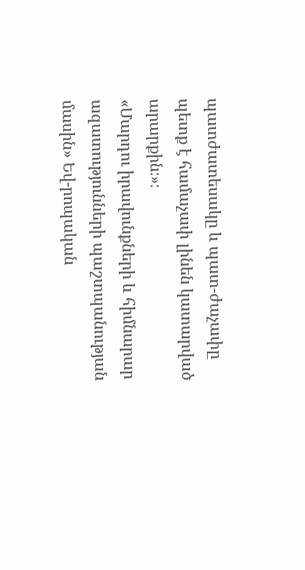պատժատեսակը և պատ-ժաչափը պետք է համաչափ լինեն կատարված արարքին։»։
«Մարդու իրավունքների և հիմնարար ազատությունների պաշտպանության մասին» Եվ-րոպական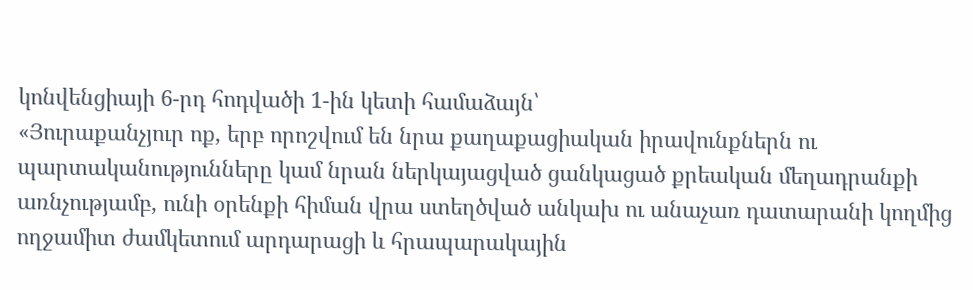կոնվենցիայի 6-րդ հոդվածի 1-ին կետի համաձայն՝
«Յուրաքանչյուր ոք, երբ որոշվում են նրա քաղաքացիական իրավունքներն ու պարտականությունները կամ նրան ներկայացված ցանկացած քրեական մեղադրանքի առնչությամբ, ունի օրենքի հիման վրա ստեղծված անկախ ու անաչառ դատարանի կողմից ողջամիտ ժամկետում արդարացի և հրապարակային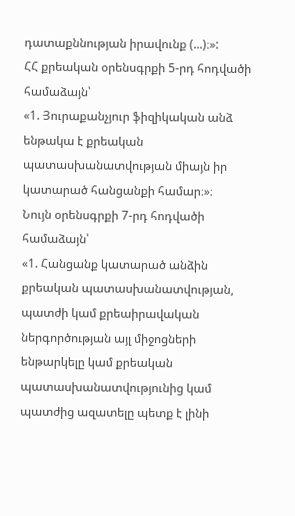դատաքննության իրավունք (...)։»:
ՀՀ քրեական օրենսգրքի 5-րդ հոդվածի համաձայն՝
«1. Յուրաքանչյուր ֆիզիկական անձ ենթակա է քրեական պատասխանատվության միայն իր կատարած հանցանքի համար։»։
Նույն օրենսգրքի 7-րդ հոդվածի համաձայն՝
«1. Հանցանք կատարած անձին քրեական պատասխանատվության, պատժի կամ քրեաիրավական ներգործության այլ միջոցների ենթարկելը կամ քրեական պատասխանատվությունից կամ պատժից ազատելը պետք է լինի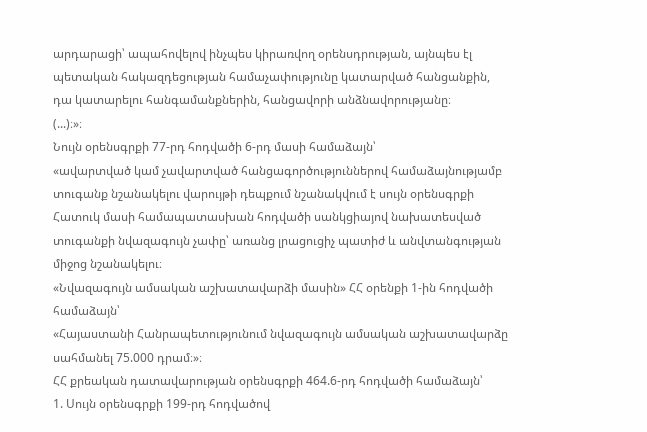արդարացի՝ ապահովելով ինչպես կիրառվող օրենսդրության, այնպես էլ պետական հակազդեցության համաչափությունը կատարված հանցանքին, դա կատարելու հանգամանքներին, հանցավորի անձնավորությանը։
(...)։»։
Նույն օրենսգրքի 77-րդ հոդվածի 6-րդ մասի համաձայն՝
«ավարտված կամ չավարտված հանցագործություններով համաձայնությամբ տուգանք նշանակելու վարույթի դեպքում նշանակվում է սույն օրենսգրքի Հատուկ մասի համապատասխան հոդվածի սանկցիայով նախատեսված տուգանքի նվազագույն չափը՝ առանց լրացուցիչ պատիժ և անվտանգության միջոց նշանակելու։
«Նվազագույն ամսական աշխատավարձի մասին» ՀՀ օրենքի 1-ին հոդվածի համաձայն՝
«Հայաստանի Հանրապետությունում նվազագույն ամսական աշխատավարձը սահմանել 75.000 դրամ։»։
ՀՀ քրեական դատավարության օրենսգրքի 464.6-րդ հոդվածի համաձայն՝
1. Սույն օրենսգրքի 199-րդ հոդվածով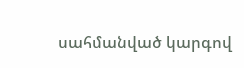սահմանված կարգով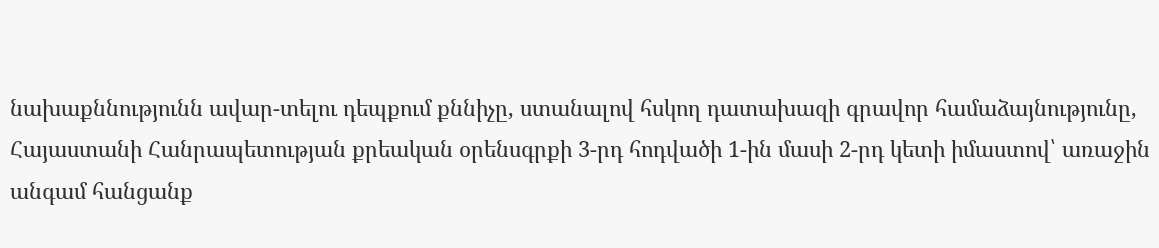նախաքննությունն ավար-տելու դեպքում քննիչը, ստանալով հսկող դատախազի գրավոր համաձայնությունը, Հայաստանի Հանրապետության քրեական օրենսգրքի 3-րդ հոդվածի 1-ին մասի 2-րդ կետի իմաստով՝ առաջին անգամ հանցանք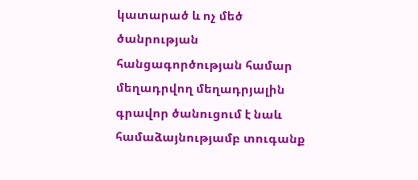կատարած և ոչ մեծ ծանրության հանցագործության համար մեղադրվող մեղադրյալին գրավոր ծանուցում է նաև համաձայնությամբ տուգանք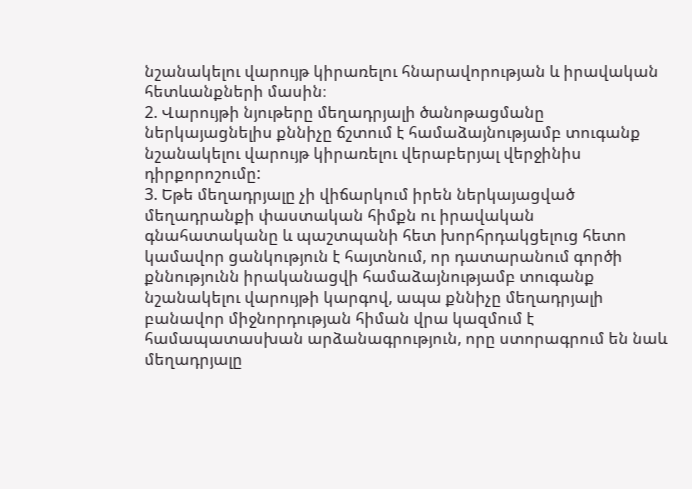նշանակելու վարույթ կիրառելու հնարավորության և իրավական հետևանքների մասին։
2. Վարույթի նյութերը մեղադրյալի ծանոթացմանը ներկայացնելիս քննիչը ճշտում է համաձայնությամբ տուգանք նշանակելու վարույթ կիրառելու վերաբերյալ վերջինիս դիրքորոշումը:
3. Եթե մեղադրյալը չի վիճարկում իրեն ներկայացված մեղադրանքի փաստական հիմքն ու իրավական գնահատականը և պաշտպանի հետ խորհրդակցելուց հետո կամավոր ցանկություն է հայտնում, որ դատարանում գործի քննությունն իրականացվի համաձայնությամբ տուգանք նշանակելու վարույթի կարգով, ապա քննիչը մեղադրյալի բանավոր միջնորդության հիման վրա կազմում է համապատասխան արձանագրություն, որը ստորագրում են նաև մեղադրյալը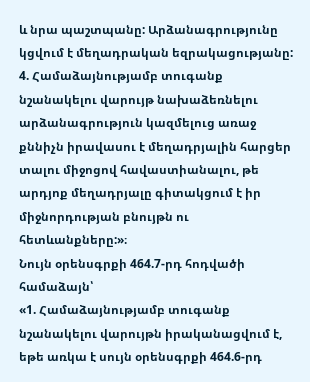և նրա պաշտպանը: Արձանագրությունը կցվում է մեղադրական եզրակացությանը:
4. Համաձայնությամբ տուգանք նշանակելու վարույթ նախաձեռնելու արձանագրություն կազմելուց առաջ քննիչն իրավասու է մեղադրյալին հարցեր տալու միջոցով հավաստիանալու, թե արդյոք մեղադրյալը գիտակցում է իր միջնորդության բնույթն ու հետևանքները:»։
Նույն օրենսգրքի 464.7-րդ հոդվածի համաձայն՝
«1. Համաձայնությամբ տուգանք նշանակելու վարույթն իրականացվում է, եթե առկա է սույն օրենսգրքի 464.6-րդ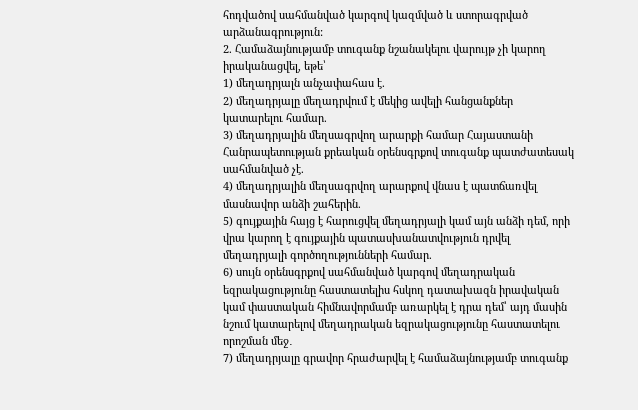հոդվածով սահմանված կարգով կազմված և ստորագրված արձանագրություն:
2. Համաձայնությամբ տուգանք նշանակելու վարույթ չի կարող իրականացվել, եթե՝
1) մեղադրյալն անչափահաս է.
2) մեղադրյալը մեղադրվում է մեկից ավելի հանցանքներ կատարելու համար.
3) մեղադրյալին մեղսագրվող արարքի համար Հայաստանի Հանրապետության քրեական օրենսգրքով տուգանք պատժատեսակ սահմանված չէ.
4) մեղադրյալին մեղսագրվող արարքով վնաս է պատճառվել մասնավոր անձի շահերին.
5) գույքային հայց է հարուցվել մեղադրյալի կամ այն անձի դեմ, որի վրա կարող է գույքային պատասխանատվություն դրվել մեղադրյալի գործողությունների համար.
6) սույն օրենսգրքով սահմանված կարգով մեղադրական եզրակացությունը հաստատելիս հսկող դատախազն իրավական կամ փաստական հիմնավորմամբ առարկել է դրա դեմ՝ այդ մասին նշում կատարելով մեղադրական եզրակացությունը հաստատելու որոշման մեջ․
7) մեղադրյալը գրավոր հրաժարվել է համաձայնությամբ տուգանք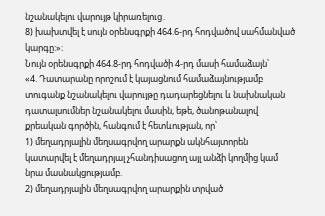նշանակելու վարույթ կիրառելուց․
8) խախտվել է սույն օրենսգրքի 464.6-րդ հոդվածով սահմանված կարգը:»։
Նույն օրենսգրքի 464.8-րդ հոդվածի 4-րդ մասի համաձայն՝
«4. Դատարանը որոշում է կայացնում համաձայնությամբ տուգանք նշանակելու վարույթը դադարեցնելու և նախնական դատալսումներ նշանակելու մասին, եթե, ծանոթանալով քրեական գործին, հանգում է հետևության, որ՝
1) մեղադրյալին մեղսագրվող արարքն ակնհայտորեն կատարվել է մեղադրյալ չհանդիսացող այլ անձի կողմից կամ նրա մասնակցությամբ.
2) մեղադրյալին մեղսագրվող արարքին տրված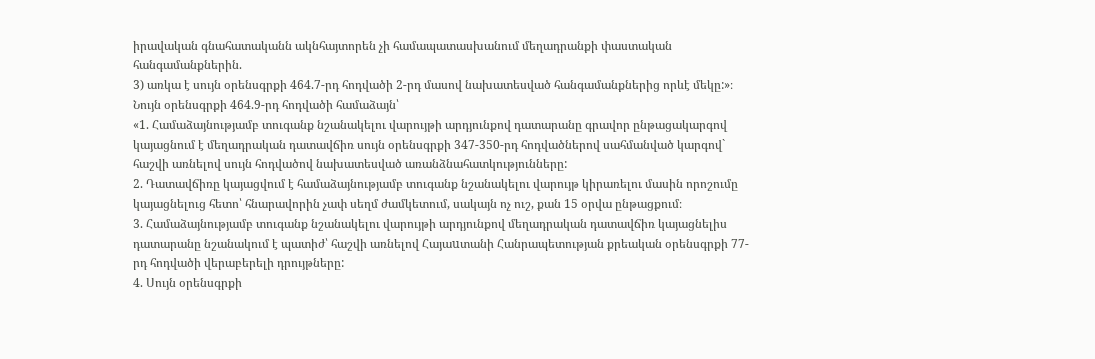իրավական գնահատականն ակնհայտորեն չի համապատասխանում մեղադրանքի փաստական հանգամանքներին.
3) առկա է սույն օրենսգրքի 464.7-րդ հոդվածի 2-րդ մասով նախատեսված հանգամանքներից որևէ մեկը:»։
Նույն օրենսգրքի 464.9-րդ հոդվածի համաձայն՝
«1. Համաձայնությամբ տուգանք նշանակելու վարույթի արդյունքով դատարանը գրավոր ընթացակարգով կայացնում է մեղադրական դատավճիռ սույն օրենսգրքի 347-350-րդ հոդվածներով սահմանված կարգով` հաշվի առնելով սույն հոդվածով նախատեսված առանձնահատկությունները:
2. Դատավճիռը կայացվում է համաձայնությամբ տուգանք նշանակելու վարույթ կիրառելու մասին որոշումը կայացնելուց հետո՝ հնարավորին չափ սեղմ ժամկետում, սակայն ոչ ուշ, քան 15 օրվա ընթացքում։
3. Համաձայնությամբ տուգանք նշանակելու վարույթի արդյունքով մեղադրական դատավճիռ կայացնելիս դատարանը նշանակում է պատիժ՝ հաշվի առնելով Հայաuտանի Հանրապետության քրեական օրենսգրքի 77-րդ հոդվածի վերաբերելի դրույթները:
4. Սույն օրենսգրքի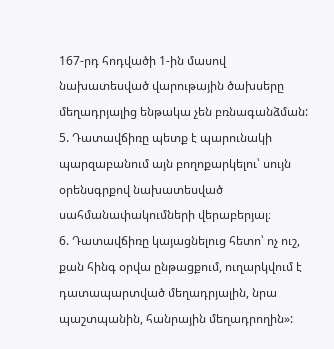167-րդ հոդվածի 1-ին մասով նախատեսված վարութային ծախսերը մեղադրյալից ենթակա չեն բռնագանձման:
5. Դատավճիռը պետք է պարունակի պարզաբանում այն բողոքարկելու՝ սույն օրենսգրքով նախատեսված սահմանափակումների վերաբերյալ։
6. Դատավճիռը կայացնելուց հետո՝ ոչ ուշ, քան հինգ օրվա ընթացքում, ուղարկվում է դատապարտված մեղադրյալին, նրա պաշտպանին, հանրային մեղադրողին»: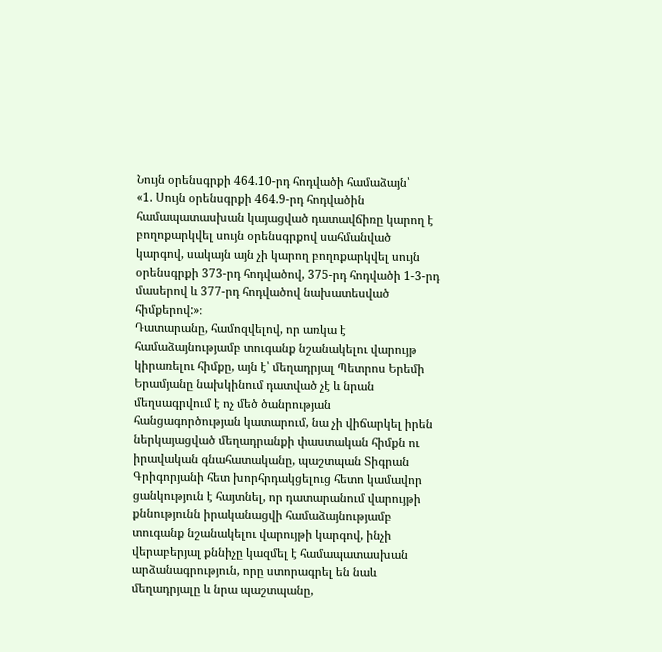Նույն օրենսգրքի 464.10-րդ հոդվածի համաձայն՝
«1. Սույն օրենսգրքի 464.9-րդ հոդվածին համապատասխան կայացված դատավճիռը կարող է բողոքարկվել սույն օրենսգրքով սահմանված կարգով, սակայն այն չի կարող բողոքարկվել սույն օրենսգրքի 373-րդ հոդվածով, 375-րդ հոդվածի 1-3-րդ մասերով և 377-րդ հոդվածով նախատեսված հիմքերով:»։
Դատարանը, համոզվելով, որ առկա է համաձայնությամբ տուգանք նշանակելու վարույթ կիրառելու հիմքը, այն է՝ մեղադրյալ Պետրոս Երեմի Երամյանը նախկինում դատված չէ և նրան մեղսագրվում է ոչ մեծ ծանրության հանցագործության կատարում, նա չի վիճարկել իրեն ներկայացված մեղադրանքի փաստական հիմքն ու իրավական գնահատականը, պաշտպան Տիգրան Գրիգորյանի հետ խորհրդակցելուց հետո կամավոր ցանկություն է հայտնել, որ դատարանում վարույթի քննությունն իրականացվի համաձայնությամբ տուգանք նշանակելու վարույթի կարգով, ինչի վերաբերյալ քննիչը կազմել է համապատասխան արձանագրություն, որը ստորագրել են նաև մեղադրյալը և նրա պաշտպանը,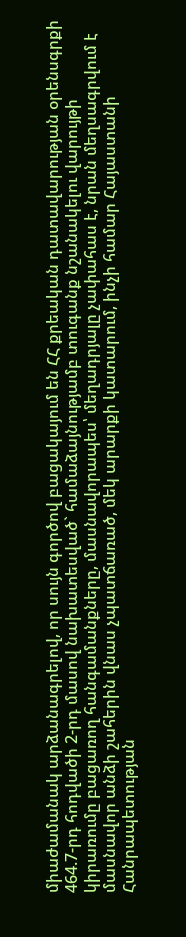միաժամանակ արձանագրելով, որ սույն գործով բացակայում են ՀՀ քրեական դատավարության օրենսգրքի 464.7-րդ հոդվածի 2-րդ մասով նախատեսված` համաձայնությամբ տուգանք նշանակելու վարույթի կիրառումը բացառող հանգամանքները, մասնավորապես՝ մեղադրյալը չափահաս է, նրան մեղսագրվում է մասնավոր անձի շահերին վնաս չպատճառած, մեկ արարքի կատարում, ինչի համար Հայաստանի Հանրապետության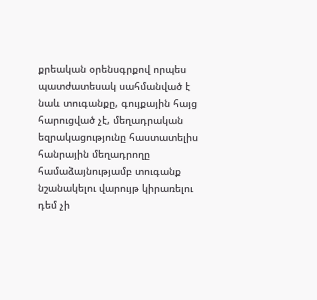քրեական օրենսգրքով որպես պատժատեսակ սահմանված է նաև տուգանքը, գույքային հայց հարուցված չէ, մեղադրական եզրակացությունը հաստատելիս հանրային մեղադրողը համաձայնությամբ տուգանք նշանակելու վարույթ կիրառելու դեմ չի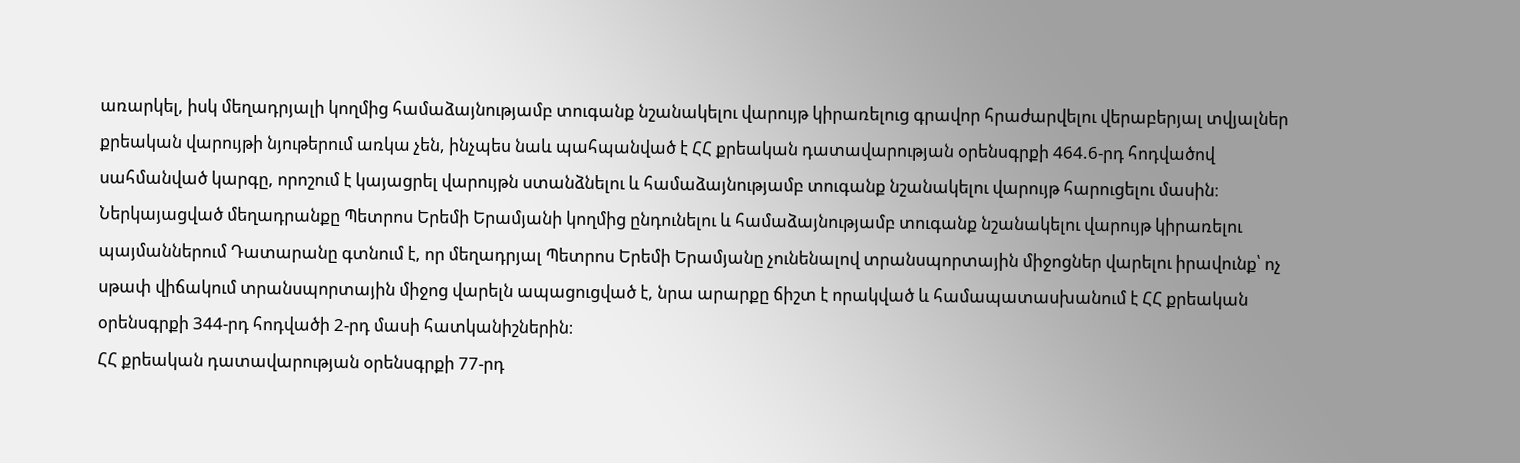առարկել, իսկ մեղադրյալի կողմից համաձայնությամբ տուգանք նշանակելու վարույթ կիրառելուց գրավոր հրաժարվելու վերաբերյալ տվյալներ քրեական վարույթի նյութերում առկա չեն, ինչպես նաև պահպանված է ՀՀ քրեական դատավարության օրենսգրքի 464.6-րդ հոդվածով սահմանված կարգը, որոշում է կայացրել վարույթն ստանձնելու և համաձայնությամբ տուգանք նշանակելու վարույթ հարուցելու մասին։
Ներկայացված մեղադրանքը Պետրոս Երեմի Երամյանի կողմից ընդունելու և համաձայնությամբ տուգանք նշանակելու վարույթ կիրառելու պայմաններում Դատարանը գտնում է, որ մեղադրյալ Պետրոս Երեմի Երամյանը չունենալով տրանսպորտային միջոցներ վարելու իրավունք՝ ոչ սթափ վիճակում տրանսպորտային միջոց վարելն ապացուցված է, նրա արարքը ճիշտ է որակված և համապատասխանում է ՀՀ քրեական օրենսգրքի 344-րդ հոդվածի 2-րդ մասի հատկանիշներին։
ՀՀ քրեական դատավարության օրենսգրքի 77-րդ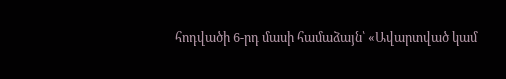հոդվածի 6-րդ մասի համաձայն՝ «Ավարտված կամ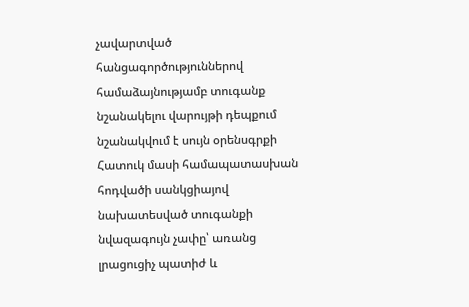չավարտված հանցագործություններով համաձայնությամբ տուգանք նշանակելու վարույթի դեպքում նշանակվում է սույն օրենսգրքի Հատուկ մասի համապատասխան հոդվածի սանկցիայով նախատեսված տուգանքի նվազագույն չափը՝ առանց լրացուցիչ պատիժ և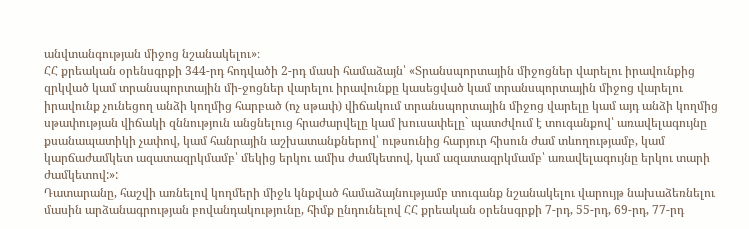անվտանգության միջոց նշանակելու»։
ՀՀ քրեական օրենսգրքի 344-րդ հոդվածի 2-րդ մասի համաձայն՝ «Տրանսպորտային միջոցներ վարելու իրավունքից զրկված կամ տրանսպորտային մի-ջոցներ վարելու իրավունքը կասեցված կամ տրանսպորտային միջոց վարելու իրավունք չունեցող անձի կողմից հարբած (ոչ սթափ) վիճակում տրանսպորտային միջոց վարելը կամ այդ անձի կողմից սթափության վիճակի զննություն անցնելուց հրաժարվելը կամ խուսափելը` պատժվում է տուգանքով՝ առավելագույնը քսանապատիկի չափով, կամ հանրային աշխատանքներով՝ ութսունից հարյուր հիսուն ժամ տևողությամբ, կամ կարճաժամկետ ազատազրկմամբ՝ մեկից երկու ամիս ժամկետով, կամ ազատազրկմամբ՝ առավելագույնը երկու տարի ժամկետով:»:
Դատարանը, հաշվի առնելով կողմերի միջև կնքված համաձայնությամբ տուգանք նշանակելու վարույթ նախաձեռնելու մասին արձանագրության բովանդակությունը, հիմք ընդունելով ՀՀ քրեական օրենսգրքի 7-րդ, 55-րդ, 69-րդ, 77-րդ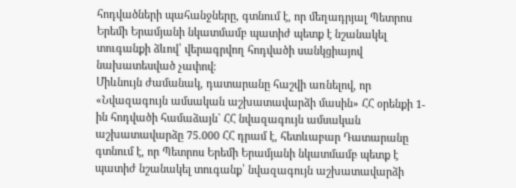հոդվածների պահանջները, գտնում է, որ մեղադրյալ Պետրոս Երեմի Երամյանի նկատմամբ պատիժ պետք է նշանակել տուգանքի ձևով՝ վերագրվող հոդվածի սանկցիայով նախատեսված չափով։
Միևնույն ժամանակ, դատարանը հաշվի առնելով, որ «Նվազագույն ամսական աշխատավարձի մասին» ՀՀ օրենքի 1-ին հոդվածի համաձայն` ՀՀ նվազագույն ամսական աշխատավարձը 75.000 ՀՀ դրամ է, հետևաբար Դատարանը գտնում է, որ Պետրոս Երեմի Երամյանի նկատմամբ պետք է պատիժ նշանակել տուգանք՝ նվազագույն աշխատավարձի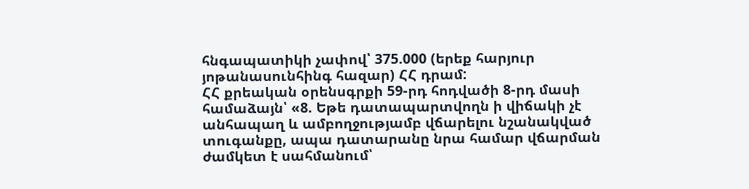հնգապատիկի չափով՝ 375.000 (երեք հարյուր յոթանասունհինգ հազար) ՀՀ դրամ:
ՀՀ քրեական օրենսգրքի 59-րդ հոդվածի 8-րդ մասի համաձայն՝ «8. Եթե դատապարտվողն ի վիճակի չէ անհապաղ և ամբողջությամբ վճարելու նշանակված տուգանքը, ապա դատարանը նրա համար վճարման ժամկետ է սահմանում՝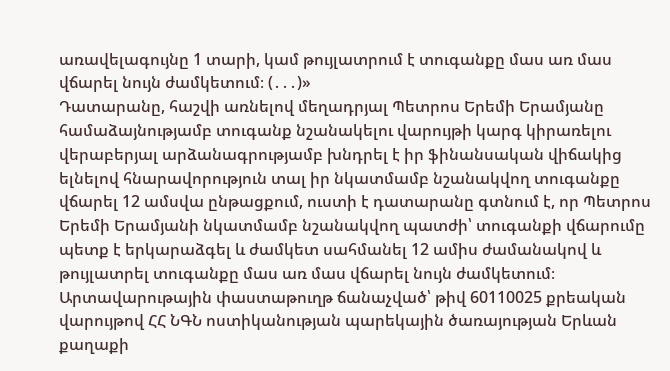առավելագույնը 1 տարի, կամ թույլատրում է տուգանքը մաս առ մաս վճարել նույն ժամկետում։ (․․․)»
Դատարանը, հաշվի առնելով մեղադրյալ Պետրոս Երեմի Երամյանը համաձայնությամբ տուգանք նշանակելու վարույթի կարգ կիրառելու վերաբերյալ արձանագրությամբ խնդրել է իր ֆինանսական վիճակից ելնելով հնարավորություն տալ իր նկատմամբ նշանակվող տուգանքը վճարել 12 ամսվա ընթացքում, ուստի է դատարանը գտնում է, որ Պետրոս Երեմի Երամյանի նկատմամբ նշանակվող պատժի՝ տուգանքի վճարումը պետք է երկարաձգել և ժամկետ սահմանել 12 ամիս ժամանակով և թույլատրել տուգանքը մաս առ մաս վճարել նույն ժամկետում։
Արտավարութային փաստաթուղթ ճանաչված՝ թիվ 60110025 քրեական վարույթով ՀՀ ՆԳՆ ոստիկանության պարեկային ծառայության Երևան քաղաքի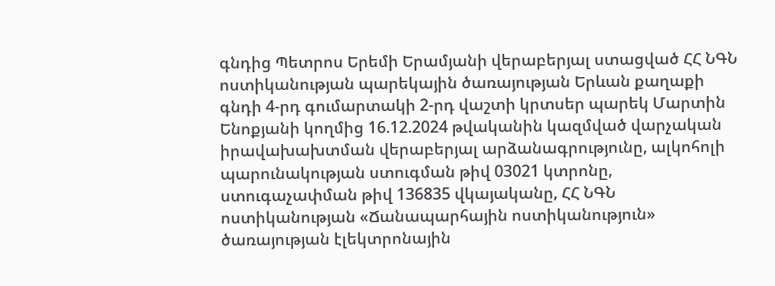գնդից Պետրոս Երեմի Երամյանի վերաբերյալ ստացված ՀՀ ՆԳՆ ոստիկանության պարեկային ծառայության Երևան քաղաքի գնդի 4-րդ գումարտակի 2-րդ վաշտի կրտսեր պարեկ Մարտին Ենոքյանի կողմից 16.12.2024 թվականին կազմված վարչական իրավախախտման վերաբերյալ արձանագրությունը, ալկոհոլի պարունակության ստուգման թիվ 03021 կտրոնը, ստուգաչափման թիվ 136835 վկայականը, ՀՀ ՆԳՆ ոստիկանության «Ճանապարհային ոստիկանություն» ծառայության էլեկտրոնային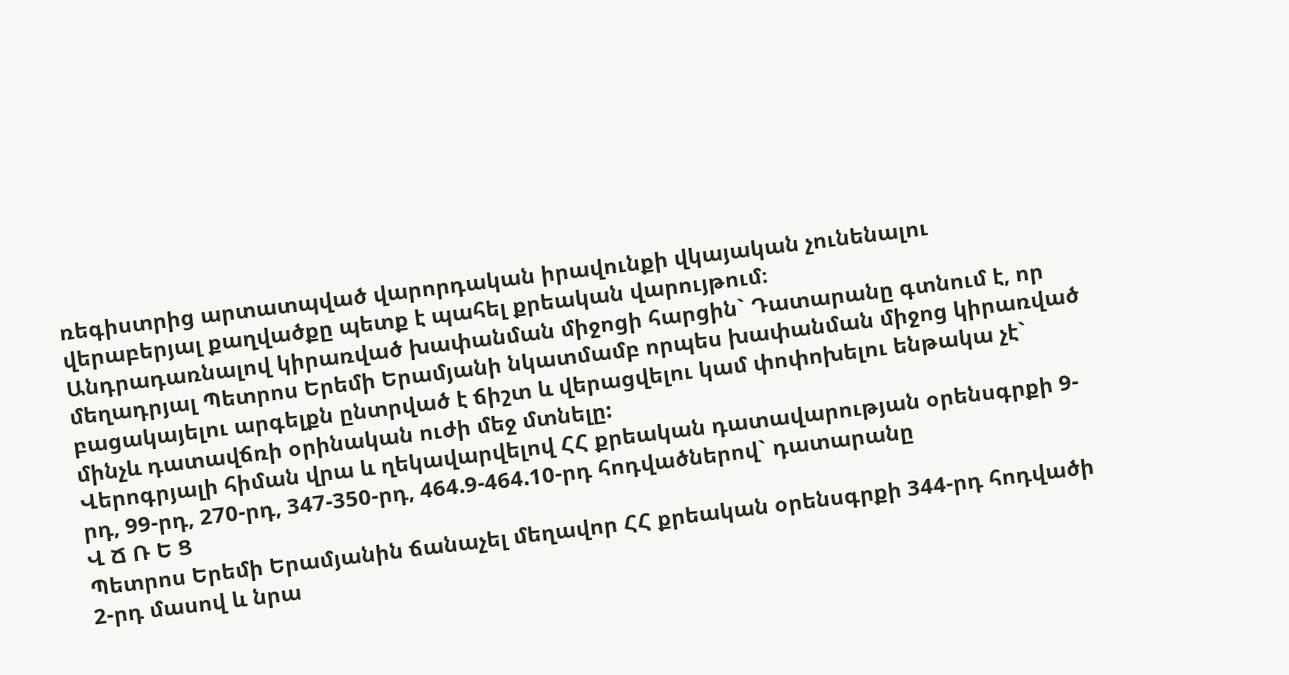ռեգիստրից արտատպված վարորդական իրավունքի վկայական չունենալու վերաբերյալ քաղվածքը պետք է պահել քրեական վարույթում։
Անդրադառնալով կիրառված խափանման միջոցի հարցին` Դատարանը գտնում է, որ մեղադրյալ Պետրոս Երեմի Երամյանի նկատմամբ որպես խափանման միջոց կիրառված բացակայելու արգելքն ընտրված է ճիշտ և վերացվելու կամ փոփոխելու ենթակա չէ` մինչև դատավճռի օրինական ուժի մեջ մտնելը:
Վերոգրյալի հիման վրա և ղեկավարվելով ՀՀ քրեական դատավարության օրենսգրքի 9-րդ, 99-րդ, 270-րդ, 347-350-րդ, 464.9-464.10-րդ հոդվածներով` դատարանը
Վ Ճ Ռ Ե Ց
Պետրոս Երեմի Երամյանին ճանաչել մեղավոր ՀՀ քրեական օրենսգրքի 344-րդ հոդվածի 2-րդ մասով և նրա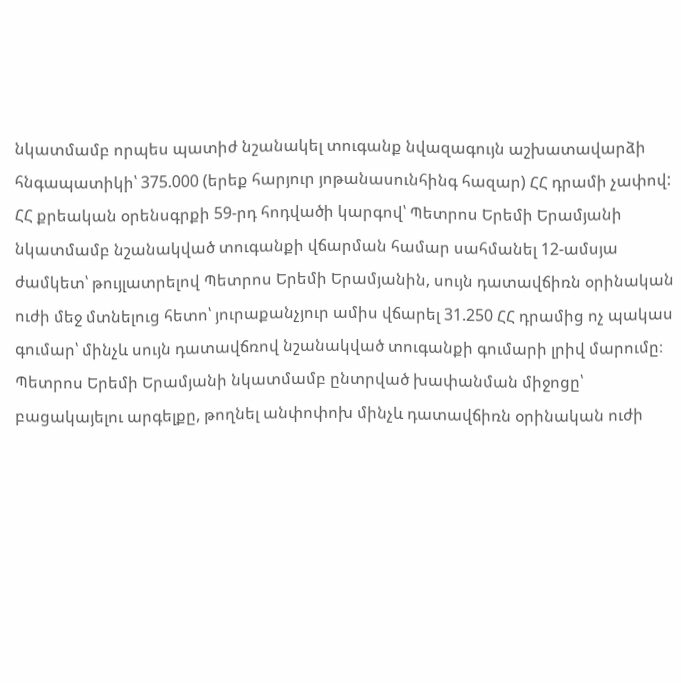նկատմամբ որպես պատիժ նշանակել տուգանք նվազագույն աշխատավարձի հնգապատիկի՝ 375.000 (երեք հարյուր յոթանասունհինգ հազար) ՀՀ դրամի չափով:
ՀՀ քրեական օրենսգրքի 59-րդ հոդվածի կարգով՝ Պետրոս Երեմի Երամյանի նկատմամբ նշանակված տուգանքի վճարման համար սահմանել 12-ամսյա ժամկետ՝ թույլատրելով Պետրոս Երեմի Երամյանին, սույն դատավճիռն օրինական ուժի մեջ մտնելուց հետո՝ յուրաքանչյուր ամիս վճարել 31.250 ՀՀ դրամից ոչ պակաս գումար՝ մինչև սույն դատավճռով նշանակված տուգանքի գումարի լրիվ մարումը։
Պետրոս Երեմի Երամյանի նկատմամբ ընտրված խափանման միջոցը՝ բացակայելու արգելքը, թողնել անփոփոխ մինչև դատավճիռն օրինական ուժի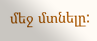մեջ մտնելը: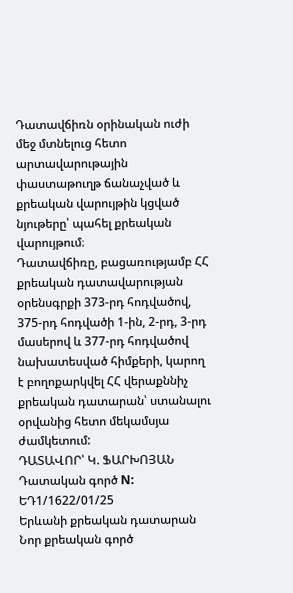Դատավճիռն օրինական ուժի մեջ մտնելուց հետո արտավարութային փաստաթուղթ ճանաչված և քրեական վարույթին կցված նյութերը՝ պահել քրեական վարույթում։
Դատավճիռը, բացառությամբ ՀՀ քրեական դատավարության օրենսգրքի 373-րդ հոդվածով, 375-րդ հոդվածի 1-ին, 2-րդ, 3-րդ մասերով և 377-րդ հոդվածով նախատեսված հիմքերի, կարող է բողոքարկվել ՀՀ վերաքննիչ քրեական դատարան՝ ստանալու օրվանից հետո մեկամսյա ժամկետում:
ԴԱՏԱՎՈՐ՝ Կ. ՖԱՐԽՈՅԱՆ
Դատական գործ N: ԵԴ1/1622/01/25
Երևանի քրեական դատարան
Նոր քրեական գործ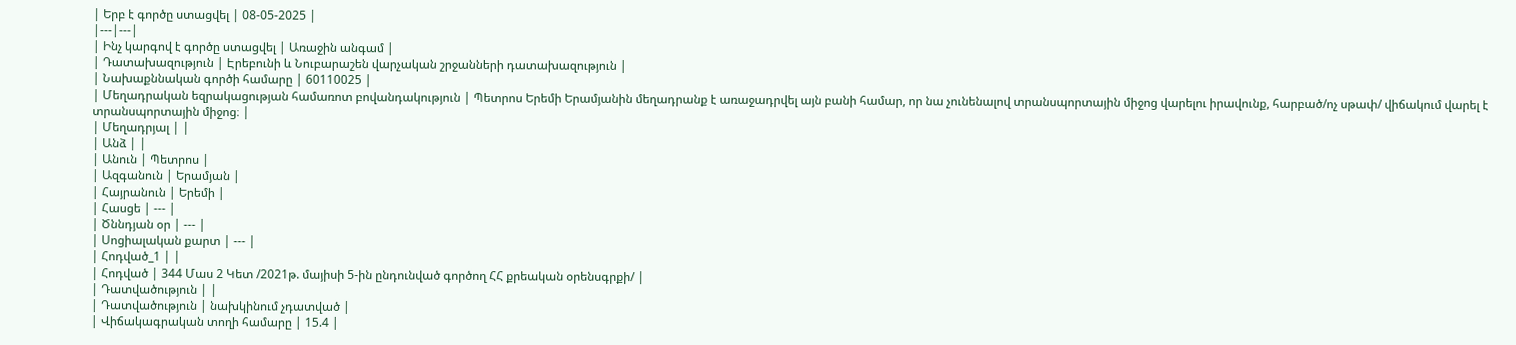| Երբ է գործը ստացվել | 08-05-2025 |
|---|---|
| Ինչ կարգով է գործը ստացվել | Առաջին անգամ |
| Դատախազություն | Էրեբունի և Նուբարաշեն վարչական շրջանների դատախազություն |
| Նախաքննական գործի համարը | 60110025 |
| Մեղադրական եզրակացության համառոտ բովանդակություն | Պետրոս Երեմի Երամյանին մեղադրանք է առաջադրվել այն բանի համար, որ նա չունենալով տրանսպորտային միջոց վարելու իրավունք, հարբած/ոչ սթափ/ վիճակում վարել է տրանսպորտային միջոց։ |
| Մեղադրյալ | |
| Անձ | |
| Անուն | Պետրոս |
| Ազգանուն | Երամյան |
| Հայրանուն | Երեմի |
| Հասցե | --- |
| Ծննդյան օր | --- |
| Սոցիալական քարտ | --- |
| Հոդված_1 | |
| Հոդված | 344 Մաս 2 Կետ /2021թ. մայիսի 5-ին ընդունված գործող ՀՀ քրեական օրենսգրքի/ |
| Դատվածություն | |
| Դատվածություն | նախկինում չդատված |
| Վիճակագրական տողի համարը | 15.4 |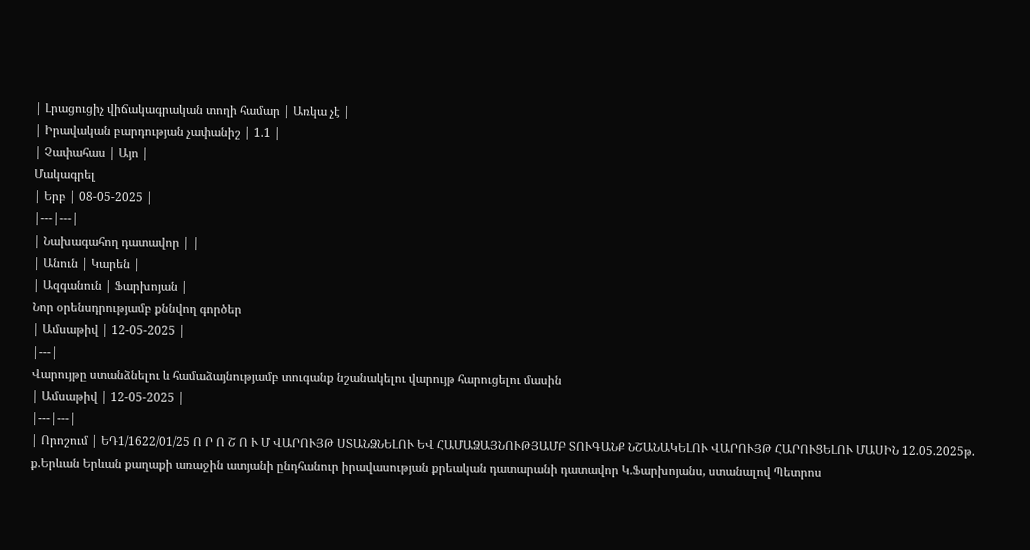| Լրացուցիչ վիճակագրական տողի համար | Առկա չէ |
| Իրավական բարդության չափանիշ | 1.1 |
| Չափահաս | Այո |
Մակագրել
| Երբ | 08-05-2025 |
|---|---|
| Նախագահող դատավոր | |
| Անուն | Կարեն |
| Ազգանուն | Ֆարխոյան |
Նոր օրենսդրությամբ քննվող գործեր
| Ամսաթիվ | 12-05-2025 |
|---|
Վարույթը ստանձնելու և համաձայնությամբ տուգանք նշանակելու վարույթ հարուցելու մասին
| Ամսաթիվ | 12-05-2025 |
|---|---|
| Որոշում | ԵԴ1/1622/01/25 Ո Ր Ո Շ Ո Ւ Մ ՎԱՐՈՒՅԹ ՍՏԱՆՁՆԵԼՈՒ ԵՎ ՀԱՄԱՁԱՅՆՈՒԹՅԱՄԲ ՏՈՒԳԱՆՔ ՆՇԱՆԱԿԵԼՈՒ ՎԱՐՈՒՅԹ ՀԱՐՈՒՑԵԼՈՒ ՄԱՍԻՆ 12.05.2025թ. ք.Երևան Երևան քաղաքի առաջին ատյանի ընդհանուր իրավասության քրեական դատարանի դատավոր Կ.Ֆարխոյանս, ստանալով Պետրոս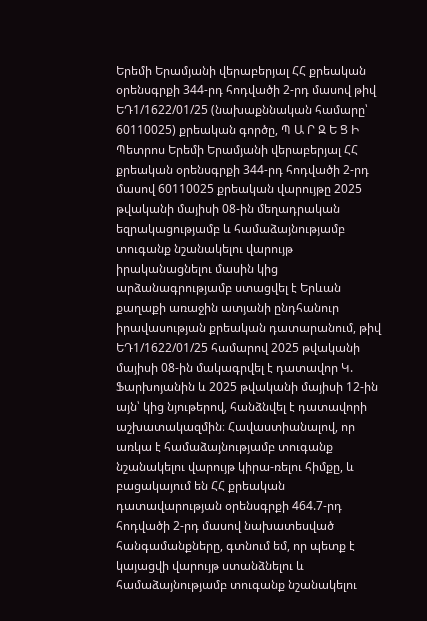Երեմի Երամյանի վերաբերյալ ՀՀ քրեական օրենսգրքի 344-րդ հոդվածի 2-րդ մասով թիվ ԵԴ1/1622/01/25 (նախաքննական համարը՝ 60110025) քրեական գործը, Պ Ա Ր Զ Ե Ց Ի Պետրոս Երեմի Երամյանի վերաբերյալ ՀՀ քրեական օրենսգրքի 344-րդ հոդվածի 2-րդ մասով 60110025 քրեական վարույթը 2025 թվականի մայիսի 08-ին մեղադրական եզրակացությամբ և համաձայնությամբ տուգանք նշանակելու վարույթ իրականացնելու մասին կից արձանագրությամբ ստացվել է Երևան քաղաքի առաջին ատյանի ընդհանուր իրավասության քրեական դատարանում, թիվ ԵԴ1/1622/01/25 համարով 2025 թվականի մայիսի 08-ին մակագրվել է դատավոր Կ. Ֆարխոյանին և 2025 թվականի մայիսի 12-ին այն՝ կից նյութերով, հանձնվել է դատավորի աշխատակազմին։ Հավաստիանալով, որ առկա է համաձայնությամբ տուգանք նշանակելու վարույթ կիրա-ռելու հիմքը, և բացակայում են ՀՀ քրեական դատավարության օրենսգրքի 464.7-րդ հոդվածի 2-րդ մասով նախատեսված հանգամանքները, գտնում եմ, որ պետք է կայացվի վարույթ ստանձնելու և համաձայնությամբ տուգանք նշանակելու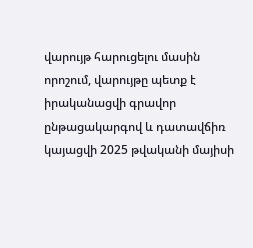վարույթ հարուցելու մասին որոշում, վարույթը պետք է իրականացվի գրավոր ընթացակարգով և դատավճիռ կայացվի 2025 թվականի մայիսի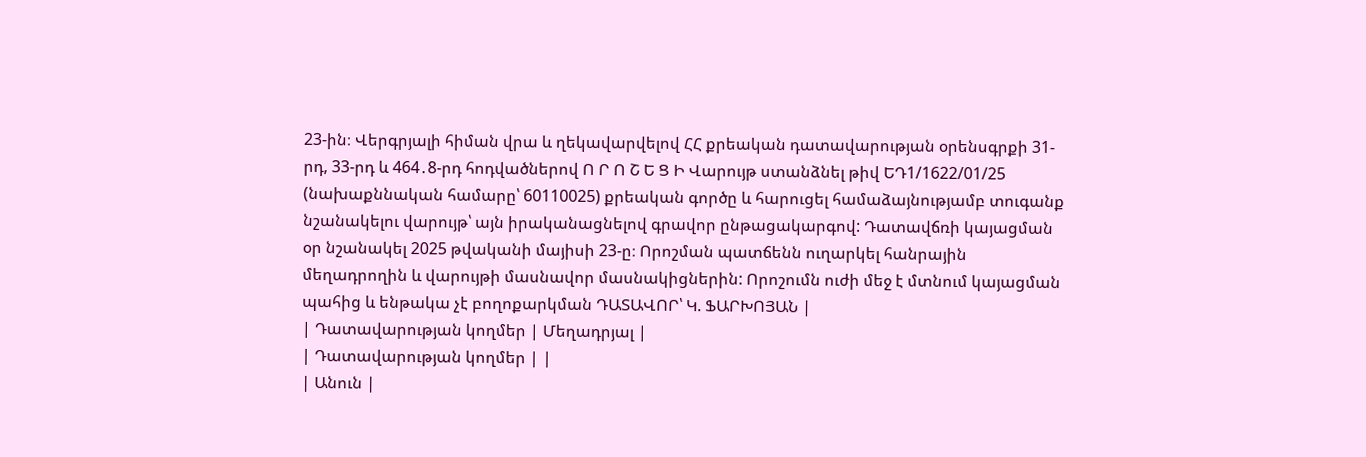23-ին։ Վերգրյալի հիման վրա և ղեկավարվելով ՀՀ քրեական դատավարության օրենսգրքի 31-րդ, 33-րդ և 464․8-րդ հոդվածներով Ո Ր Ո Շ Ե Ց Ի Վարույթ ստանձնել թիվ ԵԴ1/1622/01/25 (նախաքննական համարը՝ 60110025) քրեական գործը և հարուցել համաձայնությամբ տուգանք նշանակելու վարույթ՝ այն իրականացնելով գրավոր ընթացակարգով: Դատավճռի կայացման օր նշանակել 2025 թվականի մայիսի 23-ը։ Որոշման պատճենն ուղարկել հանրային մեղադրողին և վարույթի մասնավոր մասնակիցներին: Որոշումն ուժի մեջ է մտնում կայացման պահից և ենթակա չէ բողոքարկման ԴԱՏԱՎՈՐ՝ Կ. ՖԱՐԽՈՅԱՆ |
| Դատավարության կողմեր | Մեղադրյալ |
| Դատավարության կողմեր | |
| Անուն |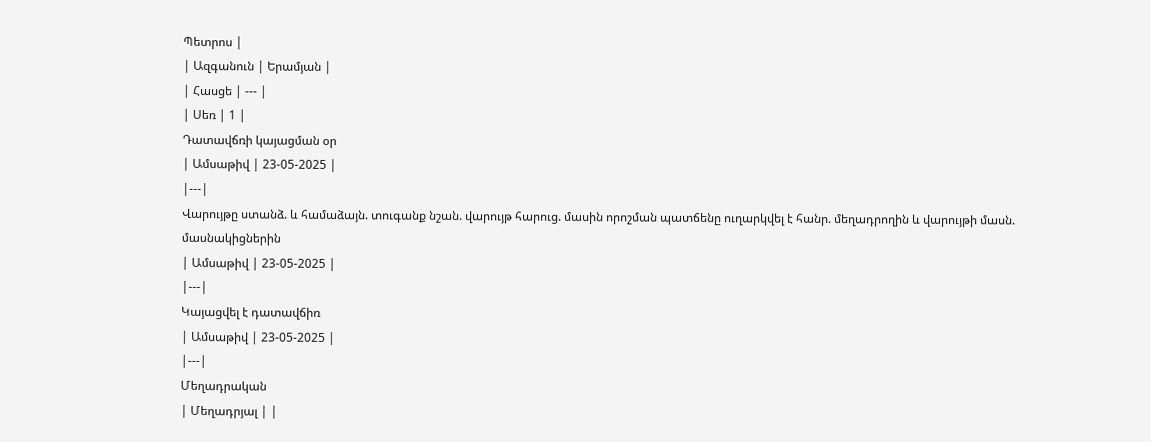Պետրոս |
| Ազգանուն | Երամյան |
| Հասցե | --- |
| Սեռ | 1 |
Դատավճռի կայացման օր
| Ամսաթիվ | 23-05-2025 |
|---|
Վարույթը ստանձ. և համաձայն. տուգանք նշան. վարույթ հարուց. մասին որոշման պատճենը ուղարկվել է հանր. մեղադրողին և վարույթի մասն. մասնակիցներին
| Ամսաթիվ | 23-05-2025 |
|---|
Կայացվել է դատավճիռ
| Ամսաթիվ | 23-05-2025 |
|---|
Մեղադրական
| Մեղադրյալ | |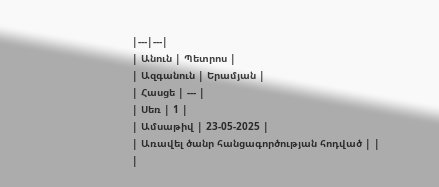|---|---|
| Անուն | Պետրոս |
| Ազգանուն | Երամյան |
| Հասցե | --- |
| Սեռ | 1 |
| Ամսաթիվ | 23-05-2025 |
| Առավել ծանր հանցագործության հոդված | |
|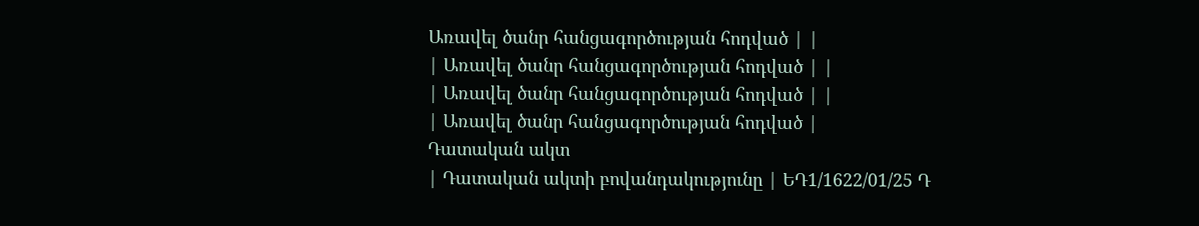Առավել ծանր հանցագործության հոդված | |
| Առավել ծանր հանցագործության հոդված | |
| Առավել ծանր հանցագործության հոդված | |
| Առավել ծանր հանցագործության հոդված |
Դատական ակտ
| Դատական ակտի բովանդակությունը | ԵԴ1/1622/01/25 Դ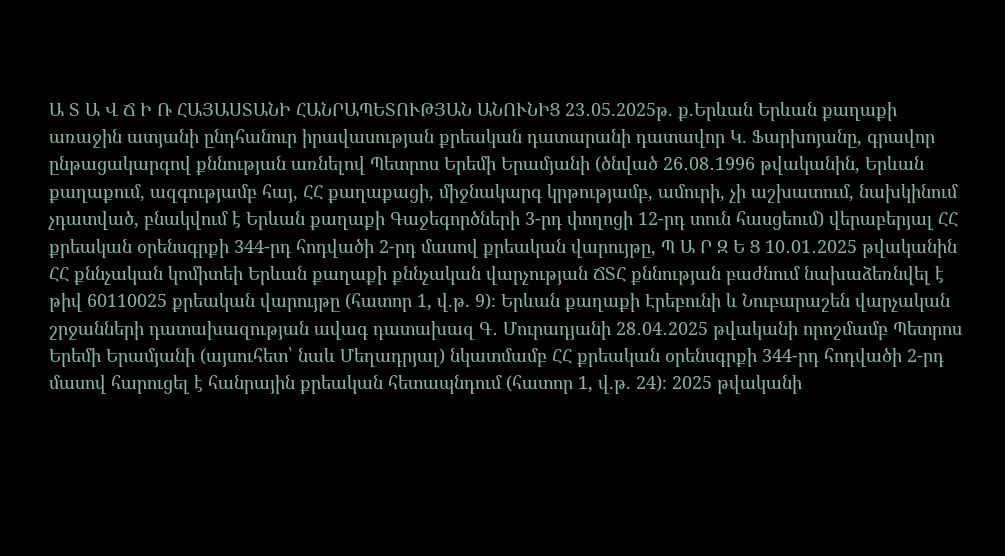Ա Տ Ա Վ Ճ Ի Ռ ՀԱՅԱՍՏԱՆԻ ՀԱՆՐԱՊԵՏՈՒԹՅԱՆ ԱՆՈՒՆԻՑ 23․05.2025թ. ք.Երևան Երևան քաղաքի առաջին ատյանի ընդհանուր իրավասության քրեական դատարանի դատավոր Կ. Ֆարխոյանը, գրավոր ընթացակարգով քննության առնելով Պետրոս Երեմի Երամյանի (ծնված 26․08․1996 թվականին, Երևան քաղաքում, ազգությամբ հայ, ՀՀ քաղաքացի, միջնակարգ կրթությամբ, ամուրի, չի աշխատում, նախկինում չդատված, բնակվում է Երևան քաղաքի Գաջեգործների 3-րդ փողոցի 12-րդ տուն հասցեում) վերաբերյալ ՀՀ քրեական օրենսգրքի 344-րդ հոդվածի 2-րդ մասով քրեական վարույթը, Պ Ա Ր Զ Ե Ց 10․01․2025 թվականին ՀՀ քննչական կոմիտեի Երևան քաղաքի քննչական վարչության ՃՏՀ քննության բաժնում նախաձեռնվել է թիվ 60110025 քրեական վարույթը (հատոր 1, վ.թ. 9)։ Երևան քաղաքի Էրեբունի և Նուբարաշեն վարչական շրջանների դատախազության ավագ դատախազ Գ․ Մուրադյանի 28․04․2025 թվականի որոշմամբ Պետրոս Երեմի Երամյանի (այսուհետ՝ նաև Մեղադրյալ) նկատմամբ ՀՀ քրեական օրենսգրքի 344-րդ հոդվածի 2-րդ մասով հարուցել է հանրային քրեական հետապնդում (հատոր 1, վ.թ. 24)։ 2025 թվականի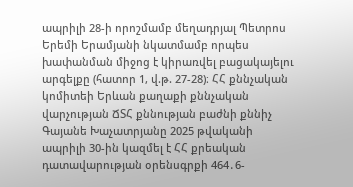ապրիլի 28-ի որոշմամբ մեղադրյալ Պետրոս Երեմի Երամյանի նկատմամբ որպես խափանման միջոց է կիրառվել բացակայելու արգելքը (հատոր 1, վ.թ. 27-28)։ ՀՀ քննչական կոմիտեի Երևան քաղաքի քննչական վարչության ՃՏՀ քննության բաժնի քննիչ Գայանե Խաչատրյանը 2025 թվականի ապրիլի 30-ին կազմել է ՀՀ քրեական դատավարության օրենսգրքի 464․6-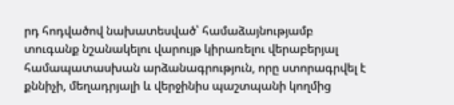րդ հոդվածով նախատեսված՝ համաձայնությամբ տուգանք նշանակելու վարույթ կիրառելու վերաբերյալ համապատասխան արձանագրություն, որը ստորագրվել է քննիչի, մեղադրյալի և վերջինիս պաշտպանի կողմից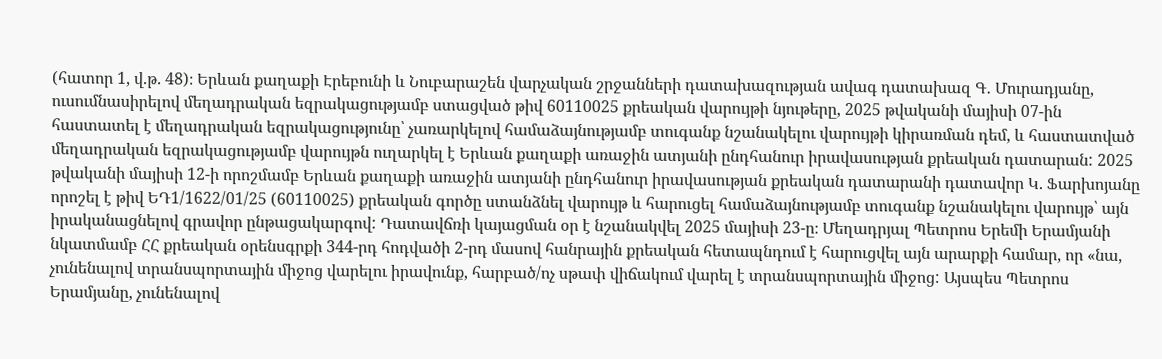(հատոր 1, վ.թ. 48)։ Երևան քաղաքի Էրեբունի և Նուբարաշեն վարչական շրջանների դատախազության ավագ դատախազ Գ․ Մուրադյանը, ուսումնասիրելով մեղադրական եզրակացությամբ ստացված թիվ 60110025 քրեական վարույթի նյութերը, 2025 թվականի մայիսի 07-ին հաստատել է մեղադրական եզրակացությունը՝ չառարկելով համաձայնությամբ տուգանք նշանակելու վարույթի կիրառման դեմ, և հաստատված մեղադրական եզրակացությամբ վարույթն ուղարկել է Երևան քաղաքի առաջին ատյանի ընդհանուր իրավասության քրեական դատարան: 2025 թվականի մայիսի 12-ի որոշմամբ Երևան քաղաքի առաջին ատյանի ընդհանուր իրավասության քրեական դատարանի դատավոր Կ. Ֆարխոյանը որոշել է թիվ ԵԴ1/1622/01/25 (60110025) քրեական գործը ստանձնել վարույթ և հարուցել համաձայնությամբ տուգանք նշանակելու վարույթ՝ այն իրականացնելով գրավոր ընթացակարգով: Դատավճռի կայացման օր է նշանակվել 2025 մայիսի 23-ը։ Մեղադրյալ Պետրոս Երեմի Երամյանի նկատմամբ ՀՀ քրեական օրենսգրքի 344-րդ հոդվածի 2-րդ մասով հանրային քրեական հետապնդում է հարուցվել այն արարքի համար, որ «նա, չունենալով տրանսպորտային միջոց վարելու իրավունք, հարբած/ոչ սթափ վիճակում վարել է տրանսպորտային միջոց: Այսպես Պետրոս Երամյանը, չունենալով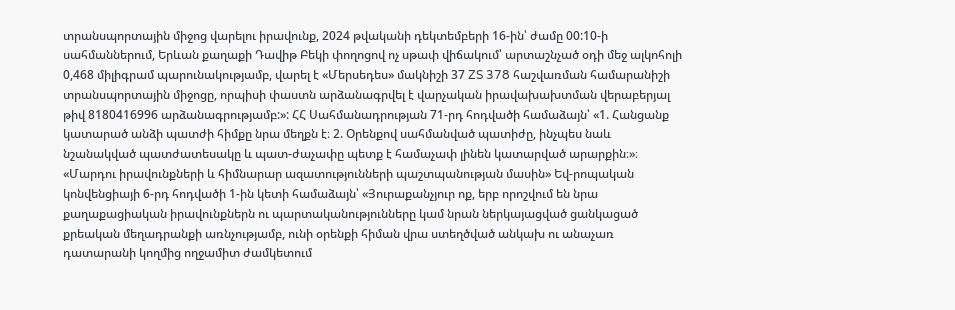տրանսպորտային միջոց վարելու իրավունք, 2024 թվականի դեկտեմբերի 16-ին՝ ժամը 00:10-ի սահմաններում, Երևան քաղաքի Դավիթ Բեկի փողոցով ոչ սթափ վիճակում՝ արտաշնչած օդի մեջ ալկոհոլի 0,468 միլիգրամ պարունակությամբ, վարել է «Մերսեդես» մակնիշի 37 ZS 378 հաշվառման համարանիշի տրանսպորտային միջոցը, որպիսի փաստն արձանագրվել է վարչական իրավախախտման վերաբերյալ թիվ 8180416996 արձանագրությամբ:»: ՀՀ Սահմանադրության 71-րդ հոդվածի համաձայն՝ «1. Հանցանք կատարած անձի պատժի հիմքը նրա մեղքն է։ 2. Օրենքով սահմանված պատիժը, ինչպես նաև նշանակված պատժատեսակը և պատ-ժաչափը պետք է համաչափ լինեն կատարված արարքին։»։ «Մարդու իրավունքների և հիմնարար ազատությունների պաշտպանության մասին» Եվ-րոպական կոնվենցիայի 6-րդ հոդվածի 1-ին կետի համաձայն՝ «Յուրաքանչյուր ոք, երբ որոշվում են նրա քաղաքացիական իրավունքներն ու պարտականությունները կամ նրան ներկայացված ցանկացած քրեական մեղադրանքի առնչությամբ, ունի օրենքի հիման վրա ստեղծված անկախ ու անաչառ դատարանի կողմից ողջամիտ ժամկետում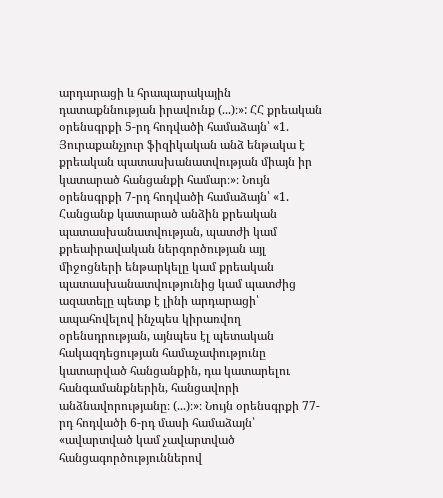արդարացի և հրապարակային դատաքննության իրավունք (...)։»: ՀՀ քրեական օրենսգրքի 5-րդ հոդվածի համաձայն՝ «1. Յուրաքանչյուր ֆիզիկական անձ ենթակա է քրեական պատասխանատվության միայն իր կատարած հանցանքի համար։»։ Նույն օրենսգրքի 7-րդ հոդվածի համաձայն՝ «1. Հանցանք կատարած անձին քրեական պատասխանատվության, պատժի կամ քրեաիրավական ներգործության այլ միջոցների ենթարկելը կամ քրեական պատասխանատվությունից կամ պատժից ազատելը պետք է լինի արդարացի՝ ապահովելով ինչպես կիրառվող օրենսդրության, այնպես էլ պետական հակազդեցության համաչափությունը կատարված հանցանքին, դա կատարելու հանգամանքներին, հանցավորի անձնավորությանը։ (...)։»։ Նույն օրենսգրքի 77-րդ հոդվածի 6-րդ մասի համաձայն՝ «ավարտված կամ չավարտված հանցագործություններով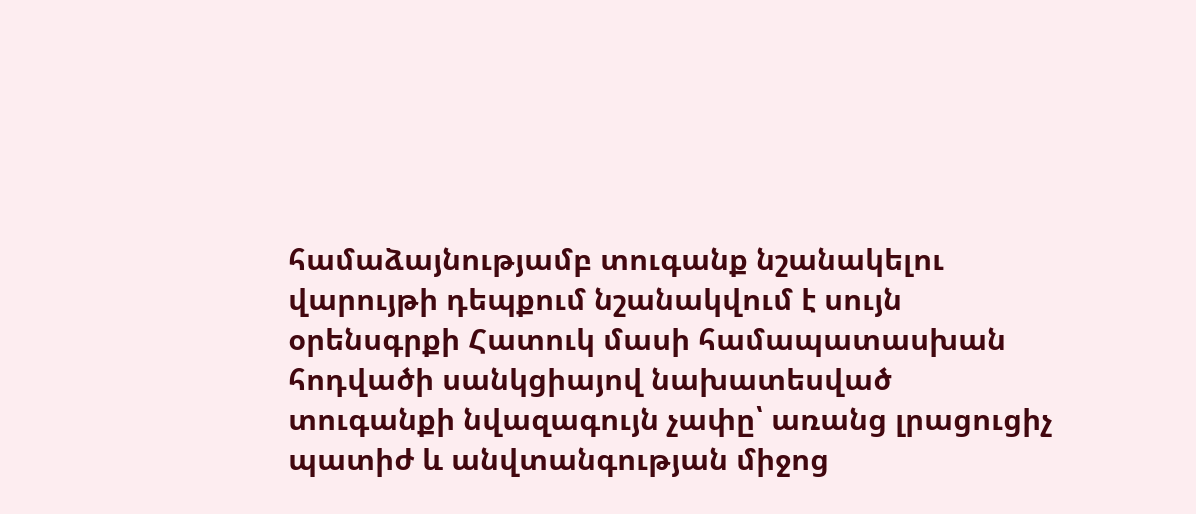համաձայնությամբ տուգանք նշանակելու վարույթի դեպքում նշանակվում է սույն օրենսգրքի Հատուկ մասի համապատասխան հոդվածի սանկցիայով նախատեսված տուգանքի նվազագույն չափը՝ առանց լրացուցիչ պատիժ և անվտանգության միջոց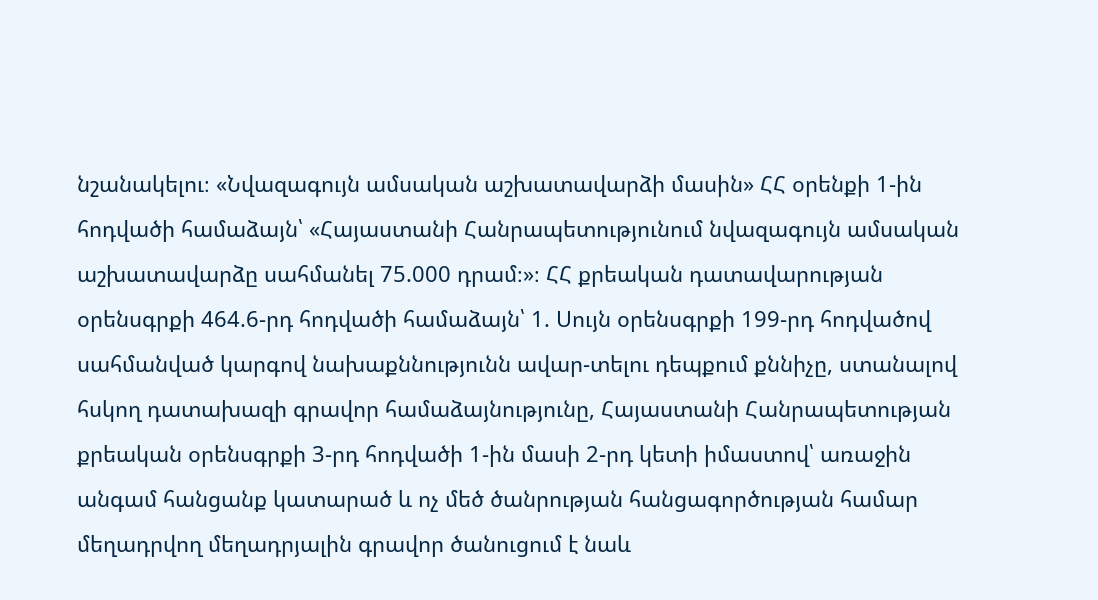նշանակելու։ «Նվազագույն ամսական աշխատավարձի մասին» ՀՀ օրենքի 1-ին հոդվածի համաձայն՝ «Հայաստանի Հանրապետությունում նվազագույն ամսական աշխատավարձը սահմանել 75.000 դրամ։»։ ՀՀ քրեական դատավարության օրենսգրքի 464.6-րդ հոդվածի համաձայն՝ 1. Սույն օրենսգրքի 199-րդ հոդվածով սահմանված կարգով նախաքննությունն ավար-տելու դեպքում քննիչը, ստանալով հսկող դատախազի գրավոր համաձայնությունը, Հայաստանի Հանրապետության քրեական օրենսգրքի 3-րդ հոդվածի 1-ին մասի 2-րդ կետի իմաստով՝ առաջին անգամ հանցանք կատարած և ոչ մեծ ծանրության հանցագործության համար մեղադրվող մեղադրյալին գրավոր ծանուցում է նաև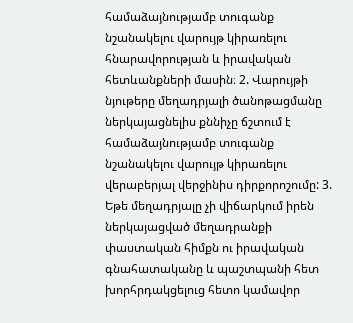համաձայնությամբ տուգանք նշանակելու վարույթ կիրառելու հնարավորության և իրավական հետևանքների մասին։ 2. Վարույթի նյութերը մեղադրյալի ծանոթացմանը ներկայացնելիս քննիչը ճշտում է համաձայնությամբ տուգանք նշանակելու վարույթ կիրառելու վերաբերյալ վերջինիս դիրքորոշումը: 3. Եթե մեղադրյալը չի վիճարկում իրեն ներկայացված մեղադրանքի փաստական հիմքն ու իրավական գնահատականը և պաշտպանի հետ խորհրդակցելուց հետո կամավոր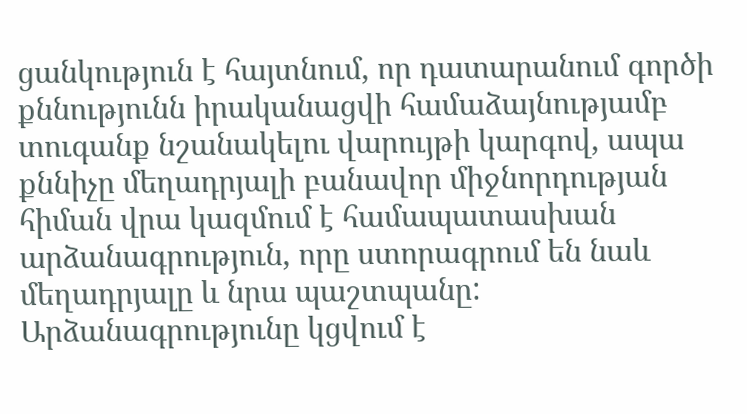ցանկություն է հայտնում, որ դատարանում գործի քննությունն իրականացվի համաձայնությամբ տուգանք նշանակելու վարույթի կարգով, ապա քննիչը մեղադրյալի բանավոր միջնորդության հիման վրա կազմում է համապատասխան արձանագրություն, որը ստորագրում են նաև մեղադրյալը և նրա պաշտպանը: Արձանագրությունը կցվում է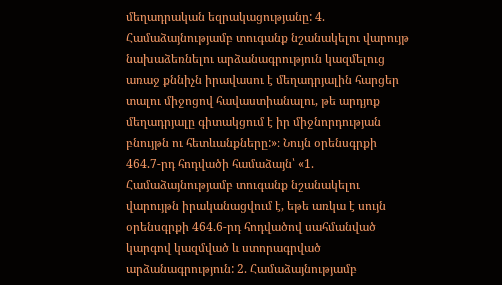մեղադրական եզրակացությանը: 4. Համաձայնությամբ տուգանք նշանակելու վարույթ նախաձեռնելու արձանագրություն կազմելուց առաջ քննիչն իրավասու է մեղադրյալին հարցեր տալու միջոցով հավաստիանալու, թե արդյոք մեղադրյալը գիտակցում է իր միջնորդության բնույթն ու հետևանքները:»։ Նույն օրենսգրքի 464.7-րդ հոդվածի համաձայն՝ «1. Համաձայնությամբ տուգանք նշանակելու վարույթն իրականացվում է, եթե առկա է սույն օրենսգրքի 464.6-րդ հոդվածով սահմանված կարգով կազմված և ստորագրված արձանագրություն: 2. Համաձայնությամբ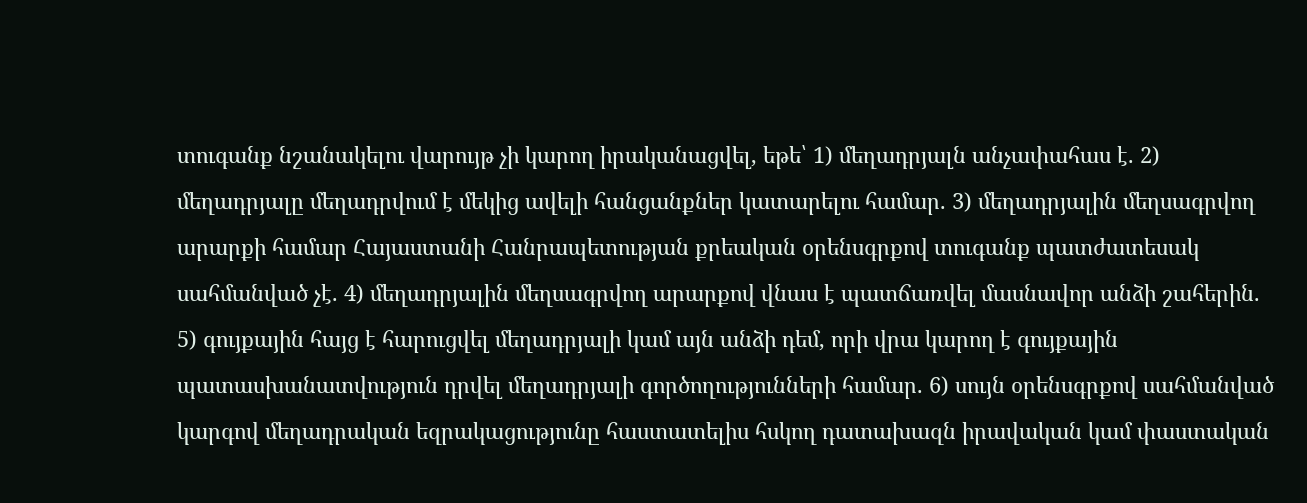տուգանք նշանակելու վարույթ չի կարող իրականացվել, եթե՝ 1) մեղադրյալն անչափահաս է. 2) մեղադրյալը մեղադրվում է մեկից ավելի հանցանքներ կատարելու համար. 3) մեղադրյալին մեղսագրվող արարքի համար Հայաստանի Հանրապետության քրեական օրենսգրքով տուգանք պատժատեսակ սահմանված չէ. 4) մեղադրյալին մեղսագրվող արարքով վնաս է պատճառվել մասնավոր անձի շահերին. 5) գույքային հայց է հարուցվել մեղադրյալի կամ այն անձի դեմ, որի վրա կարող է գույքային պատասխանատվություն դրվել մեղադրյալի գործողությունների համար. 6) սույն օրենսգրքով սահմանված կարգով մեղադրական եզրակացությունը հաստատելիս հսկող դատախազն իրավական կամ փաստական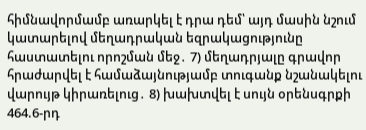հիմնավորմամբ առարկել է դրա դեմ՝ այդ մասին նշում կատարելով մեղադրական եզրակացությունը հաստատելու որոշման մեջ․ 7) մեղադրյալը գրավոր հրաժարվել է համաձայնությամբ տուգանք նշանակելու վարույթ կիրառելուց․ 8) խախտվել է սույն օրենսգրքի 464.6-րդ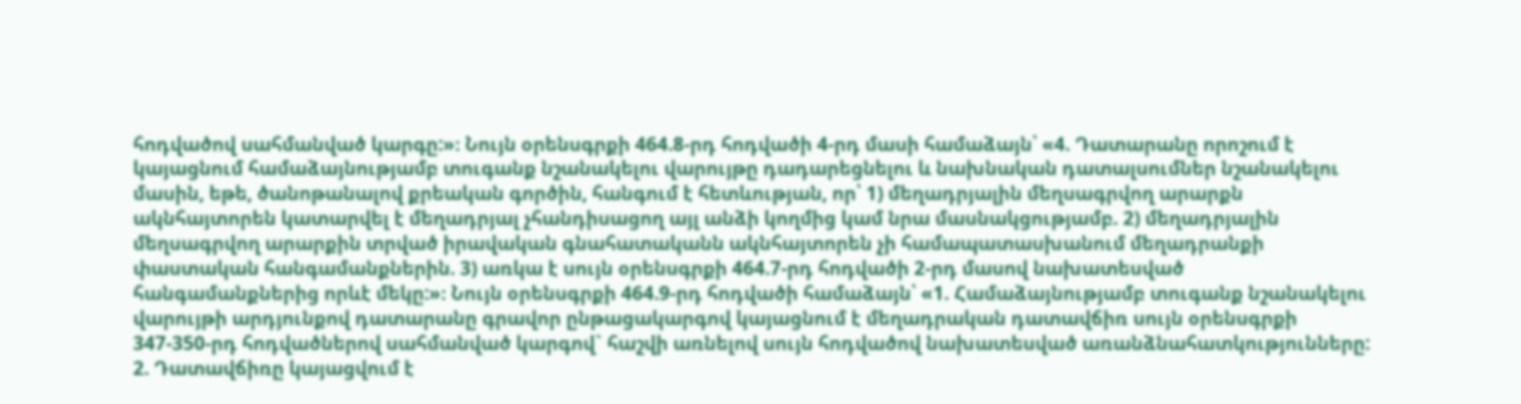հոդվածով սահմանված կարգը:»։ Նույն օրենսգրքի 464.8-րդ հոդվածի 4-րդ մասի համաձայն՝ «4. Դատարանը որոշում է կայացնում համաձայնությամբ տուգանք նշանակելու վարույթը դադարեցնելու և նախնական դատալսումներ նշանակելու մասին, եթե, ծանոթանալով քրեական գործին, հանգում է հետևության, որ՝ 1) մեղադրյալին մեղսագրվող արարքն ակնհայտորեն կատարվել է մեղադրյալ չհանդիսացող այլ անձի կողմից կամ նրա մասնակցությամբ. 2) մեղադրյալին մեղսագրվող արարքին տրված իրավական գնահատականն ակնհայտորեն չի համապատասխանում մեղադրանքի փաստական հանգամանքներին. 3) առկա է սույն օրենսգրքի 464.7-րդ հոդվածի 2-րդ մասով նախատեսված հանգամանքներից որևէ մեկը:»։ Նույն օրենսգրքի 464.9-րդ հոդվածի համաձայն՝ «1. Համաձայնությամբ տուգանք նշանակելու վարույթի արդյունքով դատարանը գրավոր ընթացակարգով կայացնում է մեղադրական դատավճիռ սույն օրենսգրքի 347-350-րդ հոդվածներով սահմանված կարգով` հաշվի առնելով սույն հոդվածով նախատեսված առանձնահատկությունները: 2. Դատավճիռը կայացվում է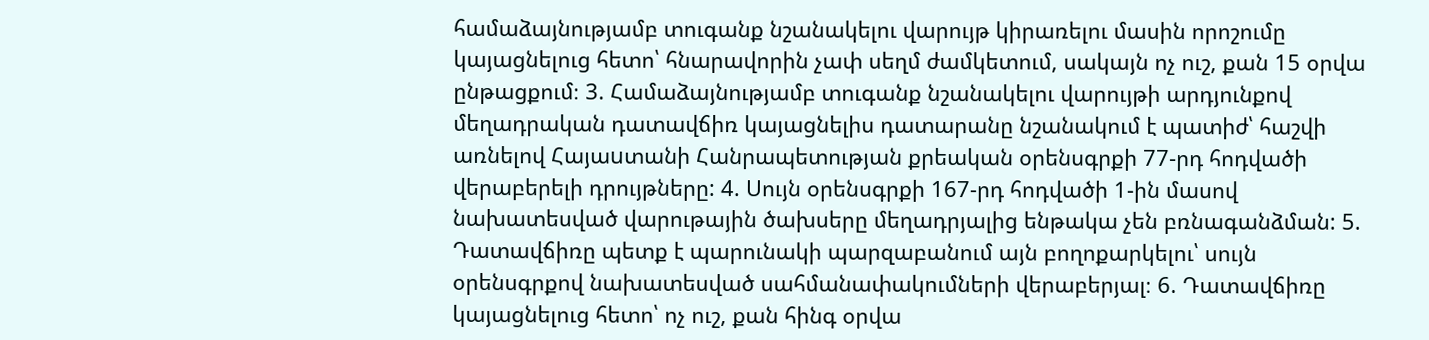համաձայնությամբ տուգանք նշանակելու վարույթ կիրառելու մասին որոշումը կայացնելուց հետո՝ հնարավորին չափ սեղմ ժամկետում, սակայն ոչ ուշ, քան 15 օրվա ընթացքում։ 3. Համաձայնությամբ տուգանք նշանակելու վարույթի արդյունքով մեղադրական դատավճիռ կայացնելիս դատարանը նշանակում է պատիժ՝ հաշվի առնելով Հայաuտանի Հանրապետության քրեական օրենսգրքի 77-րդ հոդվածի վերաբերելի դրույթները: 4. Սույն օրենսգրքի 167-րդ հոդվածի 1-ին մասով նախատեսված վարութային ծախսերը մեղադրյալից ենթակա չեն բռնագանձման: 5. Դատավճիռը պետք է պարունակի պարզաբանում այն բողոքարկելու՝ սույն օրենսգրքով նախատեսված սահմանափակումների վերաբերյալ։ 6. Դատավճիռը կայացնելուց հետո՝ ոչ ուշ, քան հինգ օրվա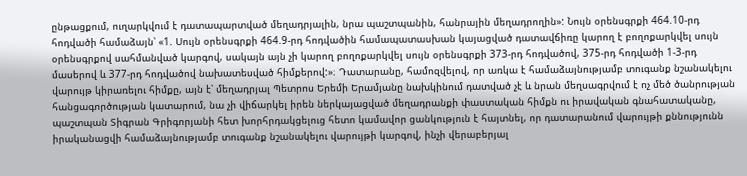ընթացքում, ուղարկվում է դատապարտված մեղադրյալին, նրա պաշտպանին, հանրային մեղադրողին»: Նույն օրենսգրքի 464.10-րդ հոդվածի համաձայն՝ «1. Սույն օրենսգրքի 464.9-րդ հոդվածին համապատասխան կայացված դատավճիռը կարող է բողոքարկվել սույն օրենսգրքով սահմանված կարգով, սակայն այն չի կարող բողոքարկվել սույն օրենսգրքի 373-րդ հոդվածով, 375-րդ հոդվածի 1-3-րդ մասերով և 377-րդ հոդվածով նախատեսված հիմքերով:»։ Դատարանը, համոզվելով, որ առկա է համաձայնությամբ տուգանք նշանակելու վարույթ կիրառելու հիմքը, այն է՝ մեղադրյալ Պետրոս Երեմի Երամյանը նախկինում դատված չէ և նրան մեղսագրվում է ոչ մեծ ծանրության հանցագործության կատարում, նա չի վիճարկել իրեն ներկայացված մեղադրանքի փաստական հիմքն ու իրավական գնահատականը, պաշտպան Տիգրան Գրիգորյանի հետ խորհրդակցելուց հետո կամավոր ցանկություն է հայտնել, որ դատարանում վարույթի քննությունն իրականացվի համաձայնությամբ տուգանք նշանակելու վարույթի կարգով, ինչի վերաբերյալ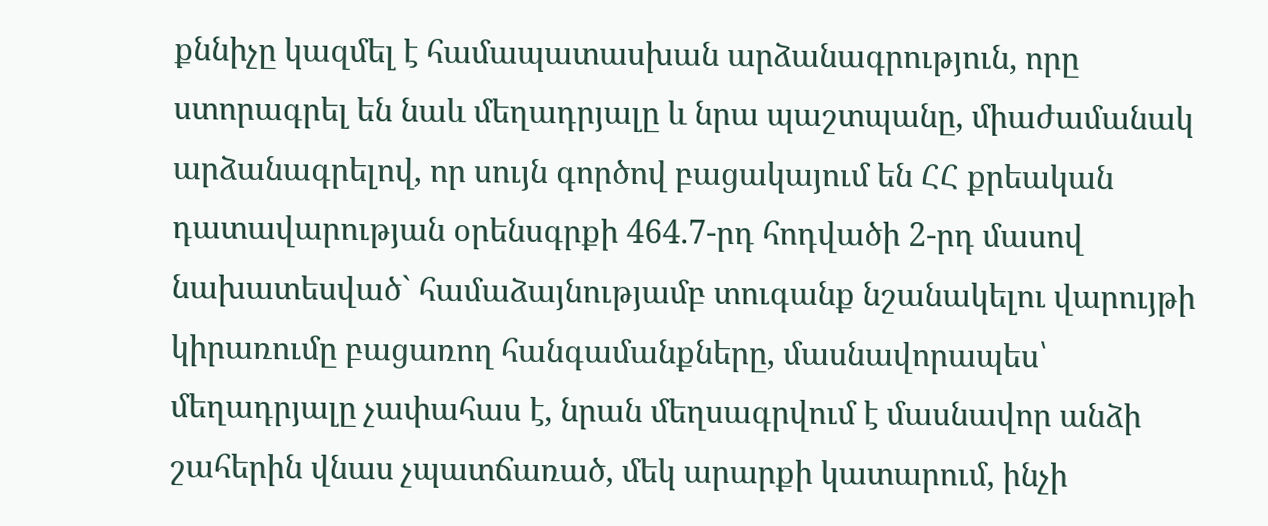քննիչը կազմել է համապատասխան արձանագրություն, որը ստորագրել են նաև մեղադրյալը և նրա պաշտպանը, միաժամանակ արձանագրելով, որ սույն գործով բացակայում են ՀՀ քրեական դատավարության օրենսգրքի 464.7-րդ հոդվածի 2-րդ մասով նախատեսված` համաձայնությամբ տուգանք նշանակելու վարույթի կիրառումը բացառող հանգամանքները, մասնավորապես՝ մեղադրյալը չափահաս է, նրան մեղսագրվում է մասնավոր անձի շահերին վնաս չպատճառած, մեկ արարքի կատարում, ինչի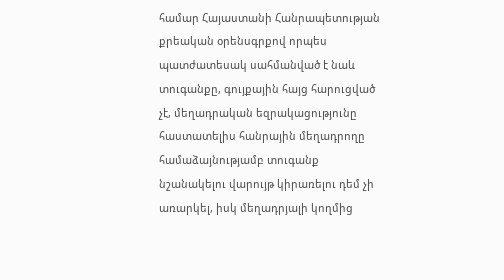համար Հայաստանի Հանրապետության քրեական օրենսգրքով որպես պատժատեսակ սահմանված է նաև տուգանքը, գույքային հայց հարուցված չէ, մեղադրական եզրակացությունը հաստատելիս հանրային մեղադրողը համաձայնությամբ տուգանք նշանակելու վարույթ կիրառելու դեմ չի առարկել, իսկ մեղադրյալի կողմից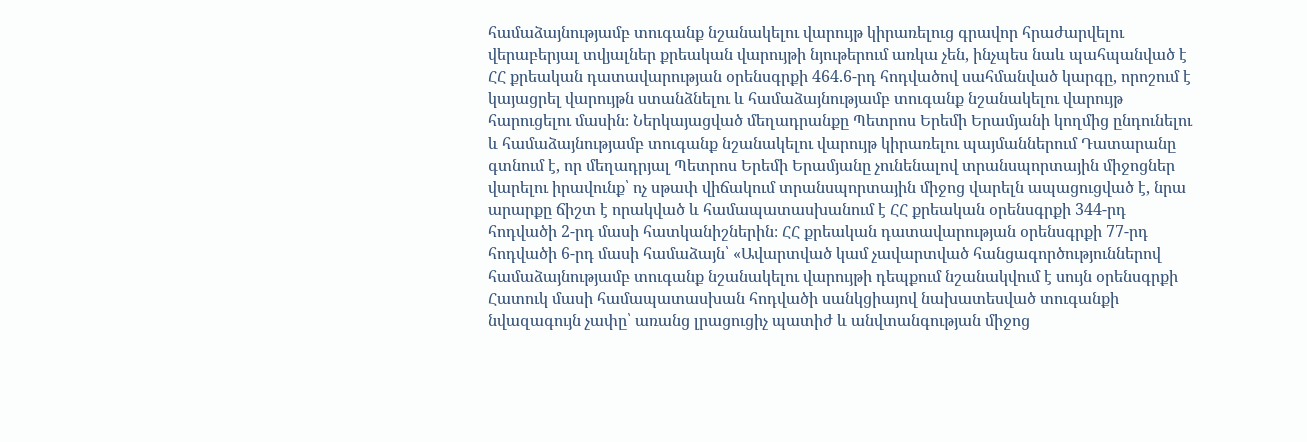համաձայնությամբ տուգանք նշանակելու վարույթ կիրառելուց գրավոր հրաժարվելու վերաբերյալ տվյալներ քրեական վարույթի նյութերում առկա չեն, ինչպես նաև պահպանված է ՀՀ քրեական դատավարության օրենսգրքի 464.6-րդ հոդվածով սահմանված կարգը, որոշում է կայացրել վարույթն ստանձնելու և համաձայնությամբ տուգանք նշանակելու վարույթ հարուցելու մասին։ Ներկայացված մեղադրանքը Պետրոս Երեմի Երամյանի կողմից ընդունելու և համաձայնությամբ տուգանք նշանակելու վարույթ կիրառելու պայմաններում Դատարանը գտնում է, որ մեղադրյալ Պետրոս Երեմի Երամյանը չունենալով տրանսպորտային միջոցներ վարելու իրավունք՝ ոչ սթափ վիճակում տրանսպորտային միջոց վարելն ապացուցված է, նրա արարքը ճիշտ է որակված և համապատասխանում է ՀՀ քրեական օրենսգրքի 344-րդ հոդվածի 2-րդ մասի հատկանիշներին։ ՀՀ քրեական դատավարության օրենսգրքի 77-րդ հոդվածի 6-րդ մասի համաձայն՝ «Ավարտված կամ չավարտված հանցագործություններով համաձայնությամբ տուգանք նշանակելու վարույթի դեպքում նշանակվում է սույն օրենսգրքի Հատուկ մասի համապատասխան հոդվածի սանկցիայով նախատեսված տուգանքի նվազագույն չափը՝ առանց լրացուցիչ պատիժ և անվտանգության միջոց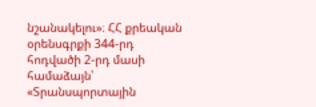նշանակելու»։ ՀՀ քրեական օրենսգրքի 344-րդ հոդվածի 2-րդ մասի համաձայն՝ «Տրանսպորտային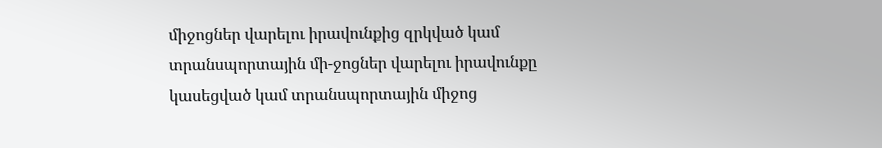միջոցներ վարելու իրավունքից զրկված կամ տրանսպորտային մի-ջոցներ վարելու իրավունքը կասեցված կամ տրանսպորտային միջոց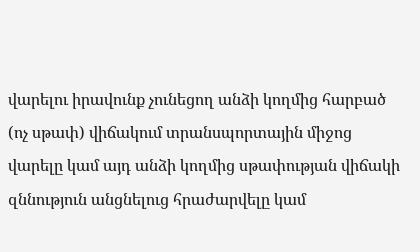վարելու իրավունք չունեցող անձի կողմից հարբած (ոչ սթափ) վիճակում տրանսպորտային միջոց վարելը կամ այդ անձի կողմից սթափության վիճակի զննություն անցնելուց հրաժարվելը կամ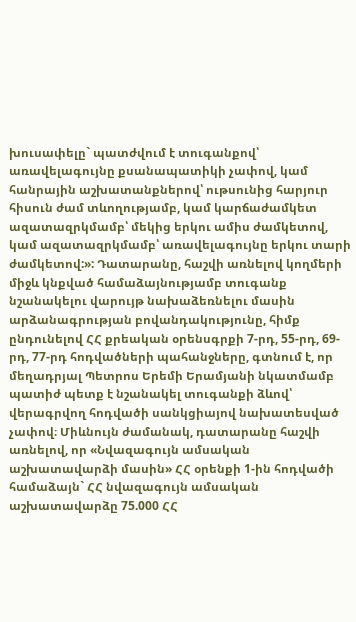խուսափելը` պատժվում է տուգանքով՝ առավելագույնը քսանապատիկի չափով, կամ հանրային աշխատանքներով՝ ութսունից հարյուր հիսուն ժամ տևողությամբ, կամ կարճաժամկետ ազատազրկմամբ՝ մեկից երկու ամիս ժամկետով, կամ ազատազրկմամբ՝ առավելագույնը երկու տարի ժամկետով:»: Դատարանը, հաշվի առնելով կողմերի միջև կնքված համաձայնությամբ տուգանք նշանակելու վարույթ նախաձեռնելու մասին արձանագրության բովանդակությունը, հիմք ընդունելով ՀՀ քրեական օրենսգրքի 7-րդ, 55-րդ, 69-րդ, 77-րդ հոդվածների պահանջները, գտնում է, որ մեղադրյալ Պետրոս Երեմի Երամյանի նկատմամբ պատիժ պետք է նշանակել տուգանքի ձևով՝ վերագրվող հոդվածի սանկցիայով նախատեսված չափով։ Միևնույն ժամանակ, դատարանը հաշվի առնելով, որ «Նվազագույն ամսական աշխատավարձի մասին» ՀՀ օրենքի 1-ին հոդվածի համաձայն` ՀՀ նվազագույն ամսական աշխատավարձը 75.000 ՀՀ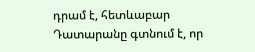դրամ է, հետևաբար Դատարանը գտնում է, որ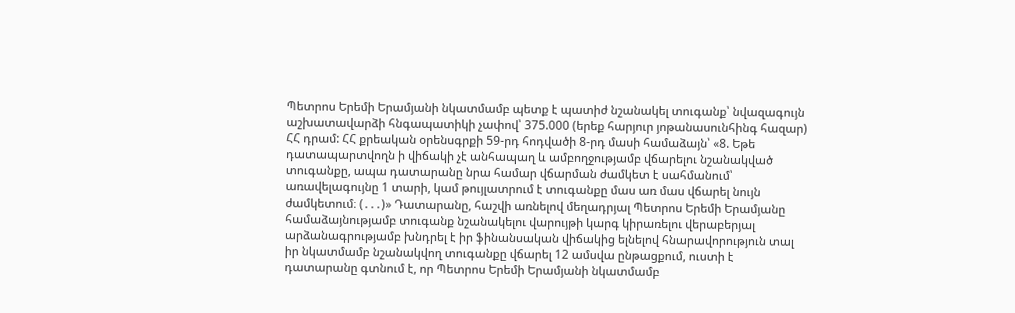Պետրոս Երեմի Երամյանի նկատմամբ պետք է պատիժ նշանակել տուգանք՝ նվազագույն աշխատավարձի հնգապատիկի չափով՝ 375.000 (երեք հարյուր յոթանասունհինգ հազար) ՀՀ դրամ: ՀՀ քրեական օրենսգրքի 59-րդ հոդվածի 8-րդ մասի համաձայն՝ «8. Եթե դատապարտվողն ի վիճակի չէ անհապաղ և ամբողջությամբ վճարելու նշանակված տուգանքը, ապա դատարանը նրա համար վճարման ժամկետ է սահմանում՝ առավելագույնը 1 տարի, կամ թույլատրում է տուգանքը մաս առ մաս վճարել նույն ժամկետում։ (․․․)» Դատարանը, հաշվի առնելով մեղադրյալ Պետրոս Երեմի Երամյանը համաձայնությամբ տուգանք նշանակելու վարույթի կարգ կիրառելու վերաբերյալ արձանագրությամբ խնդրել է իր ֆինանսական վիճակից ելնելով հնարավորություն տալ իր նկատմամբ նշանակվող տուգանքը վճարել 12 ամսվա ընթացքում, ուստի է դատարանը գտնում է, որ Պետրոս Երեմի Երամյանի նկատմամբ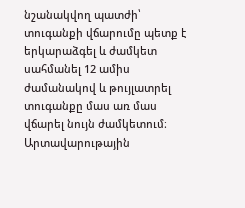նշանակվող պատժի՝ տուգանքի վճարումը պետք է երկարաձգել և ժամկետ սահմանել 12 ամիս ժամանակով և թույլատրել տուգանքը մաս առ մաս վճարել նույն ժամկետում։ Արտավարութային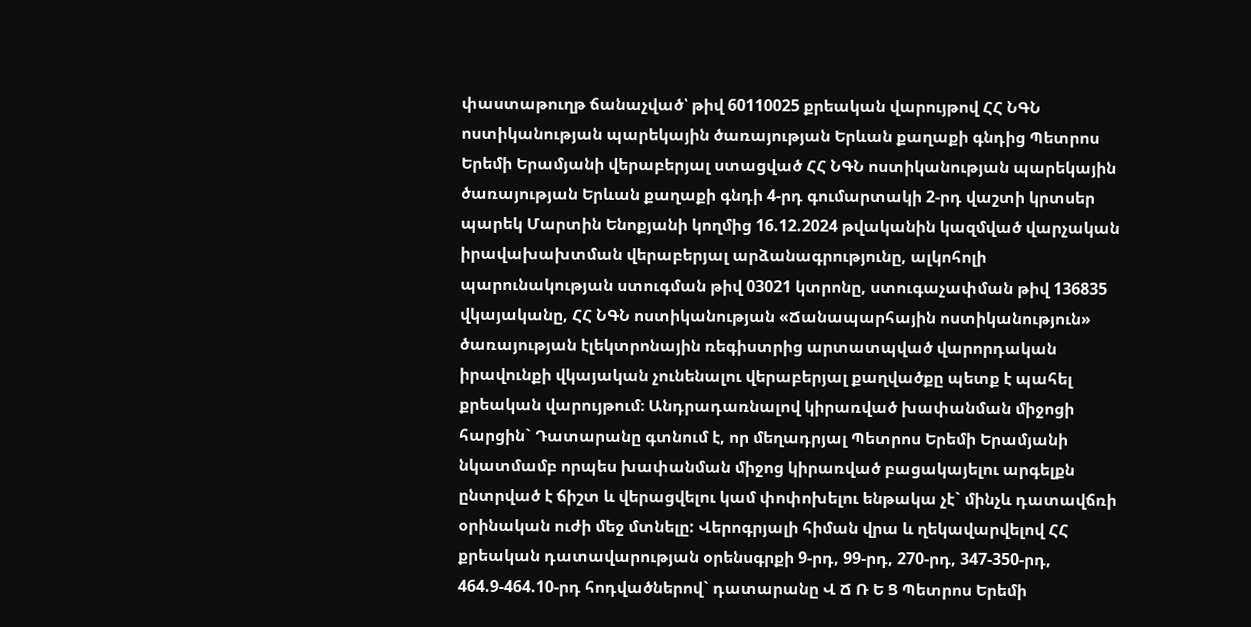փաստաթուղթ ճանաչված՝ թիվ 60110025 քրեական վարույթով ՀՀ ՆԳՆ ոստիկանության պարեկային ծառայության Երևան քաղաքի գնդից Պետրոս Երեմի Երամյանի վերաբերյալ ստացված ՀՀ ՆԳՆ ոստիկանության պարեկային ծառայության Երևան քաղաքի գնդի 4-րդ գումարտակի 2-րդ վաշտի կրտսեր պարեկ Մարտին Ենոքյանի կողմից 16.12.2024 թվականին կազմված վարչական իրավախախտման վերաբերյալ արձանագրությունը, ալկոհոլի պարունակության ստուգման թիվ 03021 կտրոնը, ստուգաչափման թիվ 136835 վկայականը, ՀՀ ՆԳՆ ոստիկանության «Ճանապարհային ոստիկանություն» ծառայության էլեկտրոնային ռեգիստրից արտատպված վարորդական իրավունքի վկայական չունենալու վերաբերյալ քաղվածքը պետք է պահել քրեական վարույթում։ Անդրադառնալով կիրառված խափանման միջոցի հարցին` Դատարանը գտնում է, որ մեղադրյալ Պետրոս Երեմի Երամյանի նկատմամբ որպես խափանման միջոց կիրառված բացակայելու արգելքն ընտրված է ճիշտ և վերացվելու կամ փոփոխելու ենթակա չէ` մինչև դատավճռի օրինական ուժի մեջ մտնելը: Վերոգրյալի հիման վրա և ղեկավարվելով ՀՀ քրեական դատավարության օրենսգրքի 9-րդ, 99-րդ, 270-րդ, 347-350-րդ, 464.9-464.10-րդ հոդվածներով` դատարանը Վ Ճ Ռ Ե Ց Պետրոս Երեմի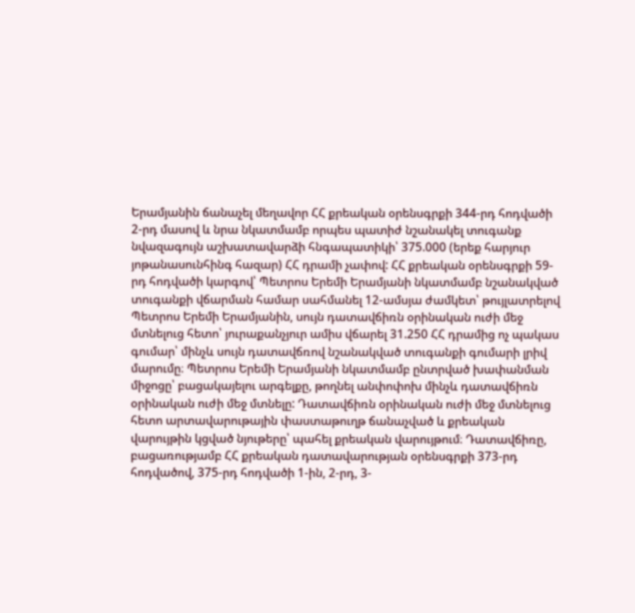Երամյանին ճանաչել մեղավոր ՀՀ քրեական օրենսգրքի 344-րդ հոդվածի 2-րդ մասով և նրա նկատմամբ որպես պատիժ նշանակել տուգանք նվազագույն աշխատավարձի հնգապատիկի՝ 375.000 (երեք հարյուր յոթանասունհինգ հազար) ՀՀ դրամի չափով: ՀՀ քրեական օրենսգրքի 59-րդ հոդվածի կարգով՝ Պետրոս Երեմի Երամյանի նկատմամբ նշանակված տուգանքի վճարման համար սահմանել 12-ամսյա ժամկետ՝ թույլատրելով Պետրոս Երեմի Երամյանին, սույն դատավճիռն օրինական ուժի մեջ մտնելուց հետո՝ յուրաքանչյուր ամիս վճարել 31.250 ՀՀ դրամից ոչ պակաս գումար՝ մինչև սույն դատավճռով նշանակված տուգանքի գումարի լրիվ մարումը։ Պետրոս Երեմի Երամյանի նկատմամբ ընտրված խափանման միջոցը՝ բացակայելու արգելքը, թողնել անփոփոխ մինչև դատավճիռն օրինական ուժի մեջ մտնելը: Դատավճիռն օրինական ուժի մեջ մտնելուց հետո արտավարութային փաստաթուղթ ճանաչված և քրեական վարույթին կցված նյութերը՝ պահել քրեական վարույթում։ Դատավճիռը, բացառությամբ ՀՀ քրեական դատավարության օրենսգրքի 373-րդ հոդվածով, 375-րդ հոդվածի 1-ին, 2-րդ, 3-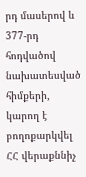րդ մասերով և 377-րդ հոդվածով նախատեսված հիմքերի, կարող է բողոքարկվել ՀՀ վերաքննիչ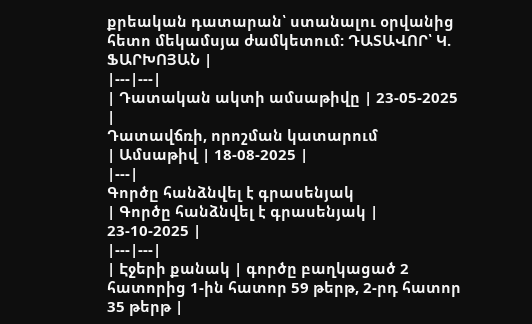քրեական դատարան՝ ստանալու օրվանից հետո մեկամսյա ժամկետում: ԴԱՏԱՎՈՐ՝ Կ. ՖԱՐԽՈՅԱՆ |
|---|---|
| Դատական ակտի ամսաթիվը | 23-05-2025 |
Դատավճռի, որոշման կատարում
| Ամսաթիվ | 18-08-2025 |
|---|
Գործը հանձնվել է գրասենյակ
| Գործը հանձնվել է գրասենյակ | 23-10-2025 |
|---|---|
| Էջերի քանակ | գործը բաղկացած 2 հատորից 1-ին հատոր 59 թերթ, 2-րդ հատոր 35 թերթ |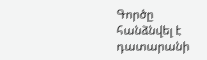Գործը հանձնվել է դատարանի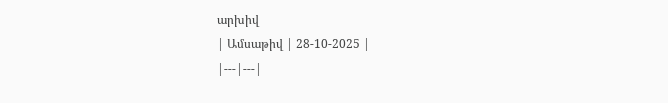արխիվ
| Ամսաթիվ | 28-10-2025 |
|---|---|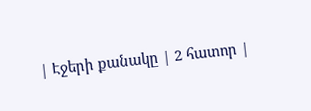| Էջերի քանակը | 2 հատոր |